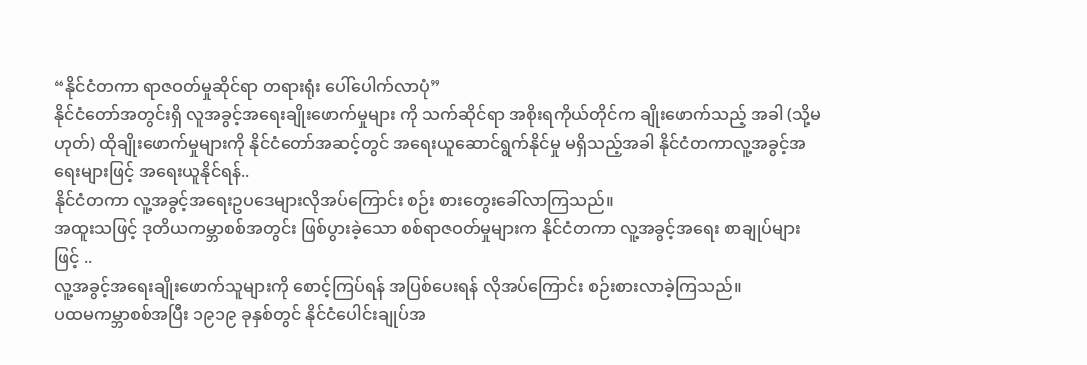“နိုင်ငံတကာ ရာဇဝတ်မှုဆိုင်ရာ တရားရုံး ပေါ်ပေါက်လာပုံ”
နိုင်ငံတော်အတွင်းရှိ လူအခွင့်အရေးချိုးဖောက်မှုများ ကို သက်ဆိုင်ရာ အစိုးရကိုယ်တိုင်က ချိုးဖောက်သည့် အခါ (သို့မဟုတ်) ထိုချိုးဖောက်မှုများကို နိုင်ငံတော်အဆင့်တွင် အရေးယူဆောင်ရွက်နိုင်မှု မရှိသည့်အခါ နိုင်ငံတကာလူ့အခွင့်အရေးများဖြင့် အရေးယူနိုင်ရန်..
နိုင်ငံတကာ လူ့အခွင့်အရေးဥပဒေများလိုအပ်ကြောင်း စဉ်း စားတွေးခေါ်လာကြသည်။
အထူးသဖြင့် ဒုတိယကမ္ဘာစစ်အတွင်း ဖြစ်ပွားခဲ့သော စစ်ရာဇဝတ်မှုများက နိုင်ငံတကာ လူ့အခွင့်အရေး စာချုပ်များဖြင့် ..
လူ့အခွင့်အရေးချိုးဖောက်သူများကို စောင့်ကြပ်ရန် အပြစ်ပေးရန် လိုအပ်ကြောင်း စဉ်းစားလာခဲ့ကြသည်။
ပထမကမ္ဘာစစ်အပြီး ၁၉၁၉ ခုနှစ်တွင် နိုင်ငံပေါင်းချုပ်အ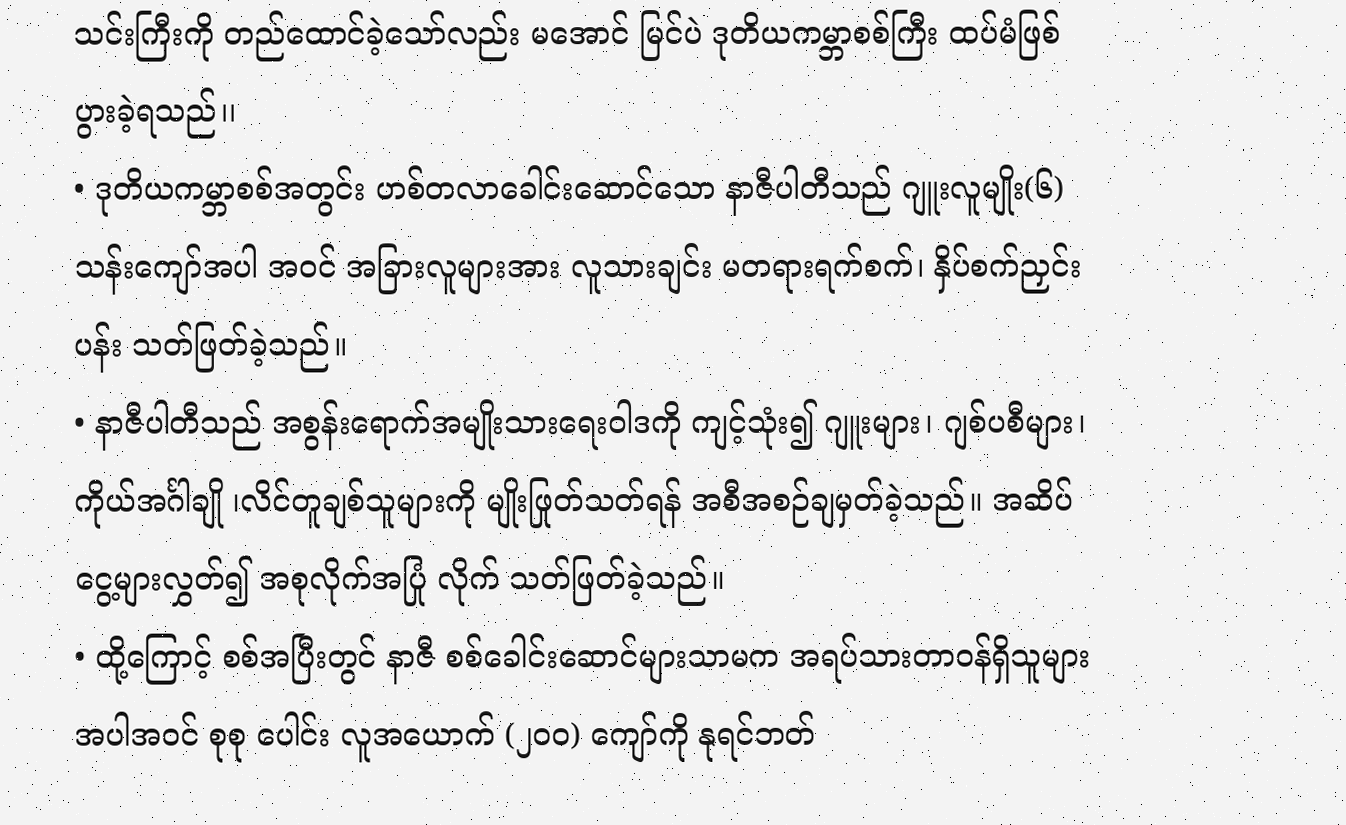သင်းကြီးကို တည်ထောင်ခဲ့သော်လည်း မအောင် မြင်ပဲ ဒုတိယကမ္ဘာစစ်ကြီး ထပ်မံဖြစ်ပွားခဲ့ရသည်၊၊
• ဒုတိယကမ္ဘာစစ်အတွင်း ဟစ်တလာခေါင်းဆောင်သော နာဇီပါတီသည် ဂျူးလူမျိုး(၆)သန်းကျော်အပါ အဝင် အခြားလူများအား လူသားချင်း မတရားရက်စက်၊ နှိပ်စက်ညှင်းပန်း သတ်ဖြတ်ခဲ့သည်။
• နာဇီပါတီသည် အစွန်းရောက်အမျိုးသားရေးဝါဒကို ကျင့်သုံး၍ ဂျူးများ၊ ဂျစ်ပစီများ၊ကိုယ်အင်္ဂါချို ၊လိင်တူချစ်သူများကို မျိုးဖြုတ်သတ်ရန် အစီအစဉ်ချမှတ်ခဲ့သည်။ အဆိပ်ငွေ့များလွှတ်၍ အစုလိုက်အပြုံ လိုက် သတ်ဖြတ်ခဲ့သည်။
• ထို့ကြောင့် စစ်အပြီးတွင် နာဇီ စစ်ခေါင်းဆောင်များသာမက အရပ်သားတာဝန်ရှိသူများ အပါအဝင် စုစု ပေါင်း လူအယောက် (၂ဝဝ) ကျော်ကို နုရင်ဘတ်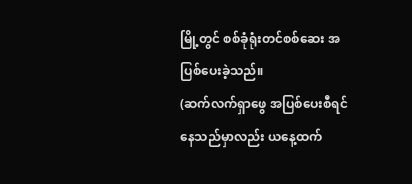မြို့တွင် စစ်ခုံရုံးတင်စစ်ဆေး အပြစ်ပေးခဲ့သည်။
(ဆက်လက်ရှာဖွေ အပြစ်ပေးစီရင်နေသည်မှာလည်း ယနေ့ထက်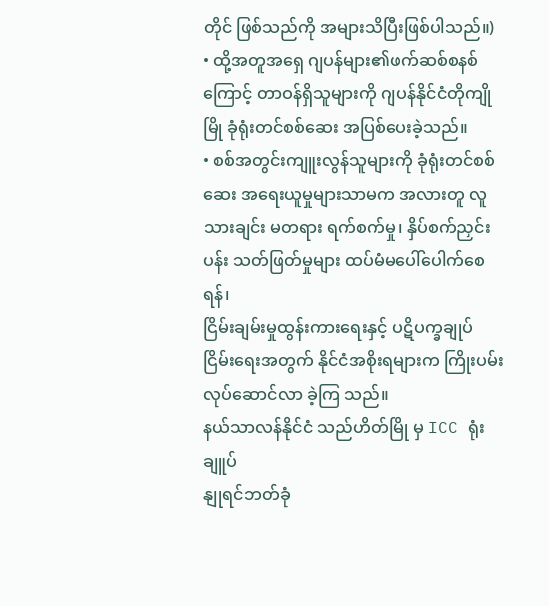တိုင် ဖြစ်သည်ကို အများသိပြီးဖြစ်ပါသည်။)
• ထို့အတူအရှေ ဂျပန်များ၏ဖက်ဆစ်စနစ်ကြောင့် တာဝန်ရှိသူများကို ဂျပန်နိုင်ငံတိုကျိုမြို ခုံရုံးတင်စစ်ဆေး အပြစ်ပေးခဲ့သည်။
• စစ်အတွင်းကျူးလွန်သူများကို ခုံရုံးတင်စစ်ဆေး အရေးယူမှုများသာမက အလားတူ လူသားချင်း မတရား ရက်စက်မှု၊ နှိပ်စက်ညှင်းပန်း သတ်ဖြတ်မှုများ ထပ်မံမပေါ်ပေါက်စေရန်၊
ငြိမ်းချမ်းမှုထွန်းကားရေးနှင့် ပဋိပက္ခချုပ်ငြိမ်းရေးအတွက် နိုင်ငံအစိုးရများက ကြိုးပမ်းလုပ်ဆောင်လာ ခဲ့ကြ သည်။
နယ်သာလန်နိုင်ငံ သည်ဟိတ်မြို မှ ICC ရုံးချူပ်
နျုရင်ဘတ်ခုံ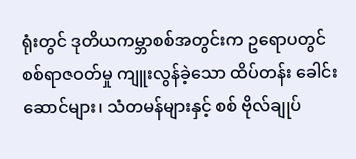ရုံးတွင် ဒုတိယကမ္ဘာစစ်အတွင်းက ဥရောပတွင် စစ်ရာဇဝတ်မှု ကျူးလွန်ခဲ့သော ထိပ်တန်း ခေါင်းဆောင်များ၊ သံတမန်များနှင့် စစ် ဗိုလ်ချုပ်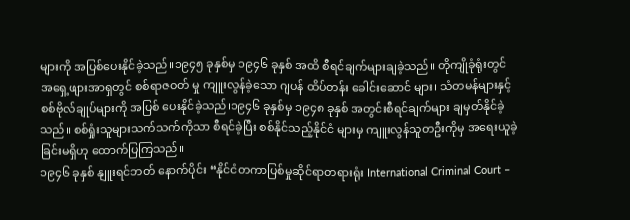များကို အပြစ်ပေးနိုင်ခဲ့သည်။၁၉၄၅ ခုနှစ်မှ ၁၉၄၆ ခုနှစ် အထိ စီရင်ချက်များချခဲ့သည်။ တိုကျိုခုံရုံးတွင် အရှေ့ဖျားအာရှတွင် စစ်ရာဇဝတ် မှု ကျူးလွန်ခဲ့သော ဂျပန် ထိပ်တန်း ခေါင်းဆောင် များ၊ သံတမန်များနှင့် စစ်ဗိုလ်ချုပ်များကို အပြစ် ပေးနိုင်ခဲ့သည်၊၁၉၄၆ ခုနှစ်မှ ၁၉၄၈ ခုနှစ် အတွင်းစီရင်ချက်များ ချမှတ်နိုင်ခဲ့သည်။ စစ်ရှုံးသူများသက်သက်ကိုသာ စီရင်ခဲ့ပြီး စစ်နိုင်သည့်နိုင်ငံ များမှ ကျူးလွန်သူတဦးကိုမှ အရေးယူခဲ့ခြင်းမရှိဟု ထောက်ပြကြသည်။
၁၉၄၆ ခုနှစ် နျူးရင်ဘတ် နောက်ပိုင်း “နိုင်ငံတကာပြစ်မှုဆိုင်ရာတရားရုံး International Criminal Court –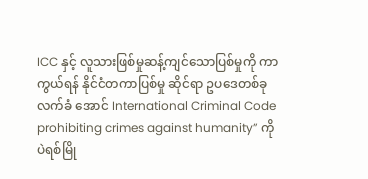ICC နှင့် လူသားဖြစ်မှုဆန့်ကျင်သောပြစ်မှုကို ကာကွယ်ရန် နိုင်ငံတကာပြစ်မှု ဆိုင်ရာ ဥပဒေတစ်ခု လက်ခံ အောင် International Criminal Code prohibiting crimes against humanity” ကို ပဲရစ်မြို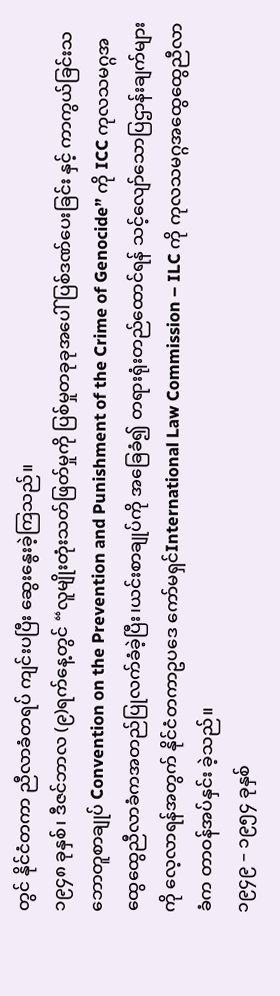တွင် နိုင်ငံတကာ ညီလာခံတရပ် ကျင်းပပြီး ဆွေးနွေးခဲ့ကြသည်။
၁၉၄၈ ခုနှစ်၊ ဒီဇင်ဘာလ (၉)ရက်နေ့တွင် “လူမျိုးတုံးသတ်ဖြတ်မှုကို ပြစ်မှုတခုခုအပေါ် ပြစ်ဒဏ်ပေးခြင်း နှင့် ကာကွယ်ခြင်းသဘောတူစာချုပ် Convention on the Prevention and Punishment of the Crime of Genocide” ကို ICC ကုလသမဂ္ဂအထွေထွေညီလာခံကအတည်ပြုလက်ခံခဲ့ပြီး၊ယင်းစာချုပ်ကို အခြေခံ၍ တရားရုံးတည်ထောင်ရန် သင့်လျော်သောပြဌာန်းချက်များကို လေ့လာရန်အတွက် နိုင်ငံတကာဥပဒေ ကော်မရှင်International Law Commission – ILC ကို ကုလသမဂ္ဂအထွေထွေညီလာခံက တာဝန်အပ်နှင်း ခဲ့သည်။
၁၉၄၉ – ၁၉၅၄ ခုနှစ်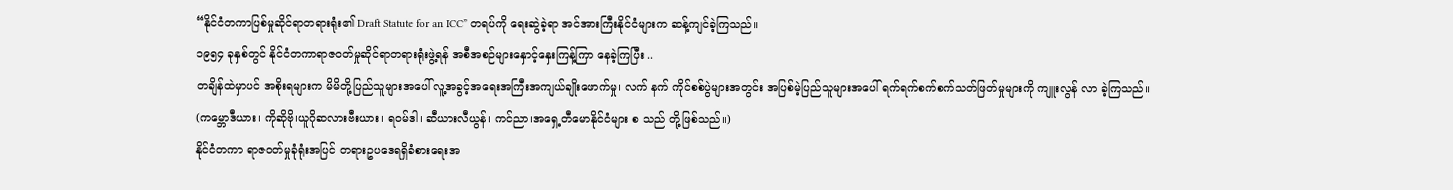“နိုင်ငံတကာပြစ်မှုဆိုင်ရာတရားရုံး၏ Draft Statute for an ICC” တရပ်ကို ရေးဆွဲခဲ့ရာ အင်အားကြီးနိုင်ငံများက ဆန့်ကျင်ခဲ့ကြသည်။
၁၉၅၄ ခုနှစ်တွင် နိုင်ငံတကာရာဇဝတ်မှုဆိုင်ရာတရားရုံးဖွဲ့ရန် အစီအစဉ်များနှောင့်နှေးကြန့်ကြာ နေခဲ့ကြပြီး ..
တချိန်ထဲမှာပင် အစိုးရများက မိမိတို့ပြည်သူများအပေါ် လူ့အခွင့်အရေးအကြီးအကျယ်ချိုးဖောက်မှု၊ လက် နက် ကိုင်စစ်ပွဲများအတွင်း အပြစ်မဲ့ပြည်သူများအပေါ် ရက်ရက်စက်စက်သတ်ဖြတ်မှုများကို ကျူးလွန် လာ ခဲ့ကြသည်။
(ကမ္ဘောဒီယား၊ ကိုဆိုဗို၊ယူဂိုဆလားဗီးယား၊ ရဝမ်ဒါ၊ ဆီယားလီယွန်၊ ကင်ညာ၊အရှေ့တီမောနိုင်ငံများ စ သည် တို့ဖြစ်သည်။)
နိုင်ငံတကာ ရာဇဝတ်မှုခုံရုံးအပြင် တရားဥပဒေရရှိခံစားရေးအ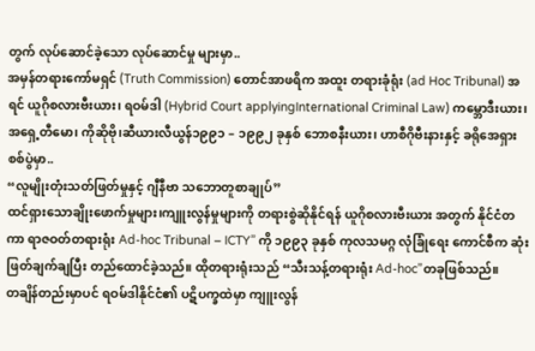တွက် လုပ်ဆောင်ခဲ့သော လုပ်ဆောင်မှု များမှာ..
အမှန်တရားကော်မရှင် (Truth Commission) တောင်အာဖရိက အထူး တရားခုံရုံး (ad Hoc Tribunal) အရင် ယူဂိုစလားဗီးယား၊ ရဝမ်ဒါ (Hybrid Court applyingInternational Criminal Law) ကမ္ဘောဒီးယား၊ အရှေ့တီမော၊ ကိုဆိုဗို၊ဆီယားလီယွန်၁၉၉၁ – ၁၉၉၂ ခုနှစ် ဘောစနီးယား၊ ဟာစီဂိုဗီးနားနှင့် ခရိုအေရှား စစ်ပွဲမှာ..
“လူမျိုးတုံးသတ်ဖြတ်မှုနှင့် ဂျီနီဗာ သဘောတူစာချုပ်”
ထင်ရှားသောချိုးဖောက်မှုများ၊ကျူးလွန်မှုများကို တရားစွဲဆိုနိုင်ရန် ယူဂိုစလားဗီးယား အတွက် နိုင်ငံတကာ ရာဇဝတ်တရားရုံး Ad-hoc Tribunal – ICTY” ကို ၁၉၉၃ ခုနှစ် ကုလသမဂ္ဂ လုံခြုံရေး ကောင်စီက ဆုံးဖြတ်ချက်ချပြီး တည်ထောင်ခဲ့သည်။ ထိုတရားရုံးသည် “သီးသန့်တရားရုံး Ad-hoc”တခုဖြစ်သည်။
တချိန်တည်းမှာပင် ရဝမ်ဒါနိုင်ငံ၏ ပဋိပက္ခထဲမှာ ကျူးလွန်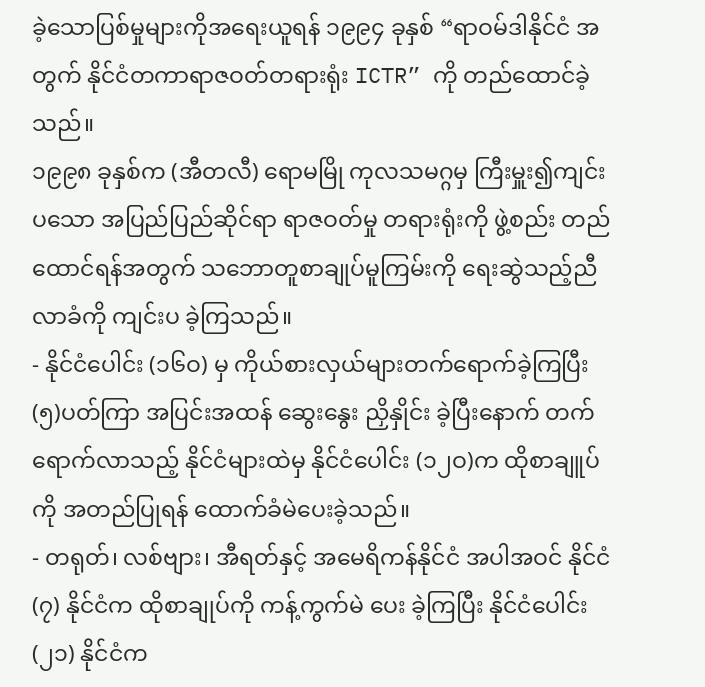ခဲ့သောပြစ်မှုများကိုအရေးယူရန် ၁၉၉၄ ခုနှစ် “ရာဝမ်ဒါနိုင်ငံ အတွက် နိုင်ငံတကာရာဇဝတ်တရားရုံး ICTR” ကို တည်ထောင်ခဲ့သည်။
၁၉၉၈ ခုနှစ်က (အီတလီ) ရောမမြို ကုလသမဂ္ဂမှ ကြီးမှူး၍ကျင်းပသော အပြည်ပြည်ဆိုင်ရာ ရာဇဝတ်မှု တရားရုံးကို ဖွဲ့စည်း တည်ထောင်ရန်အတွက် သဘောတူစာချုပ်မူကြမ်းကို ရေးဆွဲသည့်ညီလာခံကို ကျင်းပ ခဲ့ကြသည်။
- နိုင်ငံပေါင်း (၁၆ဝ) မှ ကိုယ်စားလှယ်များတက်ရောက်ခဲ့ကြပြီး (၅)ပတ်ကြာ အပြင်းအထန် ဆွေးနွေး ညှိနှိုင်း ခဲ့ပြီးနောက် တက်ရောက်လာသည့် နိုင်ငံများထဲမှ နိုင်ငံပေါင်း (၁၂ဝ)က ထိုစာချူပ်ကို အတည်ပြုရန် ထောက်ခံမဲပေးခဲ့သည်။
- တရုတ်၊ လစ်ဗျား၊ အီရတ်နှင့် အမေရိကန်နိုင်ငံ အပါအဝင် နိုင်ငံ(၇) နိုင်ငံက ထိုစာချုပ်ကို ကန့်ကွက်မဲ ပေး ခဲ့ကြပြီး နိုင်ငံပေါင်း(၂၁) နိုင်ငံက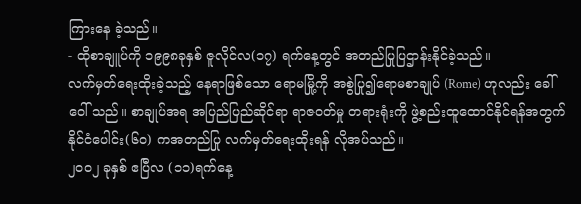ကြားနေ ခဲ့သည်။
- ထိုစာချူပ်ကို ၁၉၉၈ခုနှစ် ဇူလိုင်လ(၁၇) ရက်နေ့တွင် အတည်ပြုပြဌာန်းနိုင်ခဲ့သည်။
လက်မှတ်ရေးထိုးခဲ့သည့် နေရာဖြစ်သော ရောမမြို့ကို အစွဲပြု၍ရောမစာချုပ် (Rome) ဟုလည်း ခေါ်ဝေါ် သည်။ စာချုပ်အရ အပြည်ပြည်ဆိုင်ရာ ရာဇဝတ်မှု တရားရုံးကို ဖွဲ့စည်းထူထောင်နိုင်ရန်အတွက် နိုင်ငံပေါင်း(၆ဝ) ကအတည်ပြု လက်မှတ်ရေးထိုးရန် လိုအပ်သည်။
၂ဝဝ၂ ခုနှစ် ဧပြီလ (၁၁)ရက်နေ့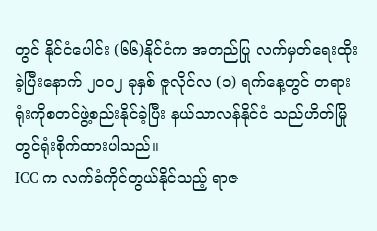တွင် နိုင်ငံပေါင်း (၆၆)နိုင်ငံက အတည်ပြု လက်မှတ်ရေးထိုးခဲ့ပြီးနောက် ၂ဝဝ၂ ခုနှစ် ဇူလိုင်လ (၁) ရက်နေ့တွင် တရားရုံးကိုစတင်ဖွဲ့စည်းနိုင်ခဲ့ပြီး နယ်သာလန်နိုင်ငံ သည်ဟိတ်မြို တွင်ရုံးစိုက်ထားပါသည်။
ICC က လက်ခံကိုင်တွယ်နိုင်သည့် ရာဇ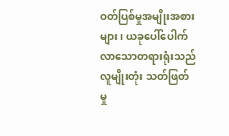ဝတ်ပြစ်မှုအမျိုးအစားများ၊ ယခုပေါ်ပေါက်လာသောတရားရုံးသည် လူမျိုးတုံး သတ်ဖြတ်မှု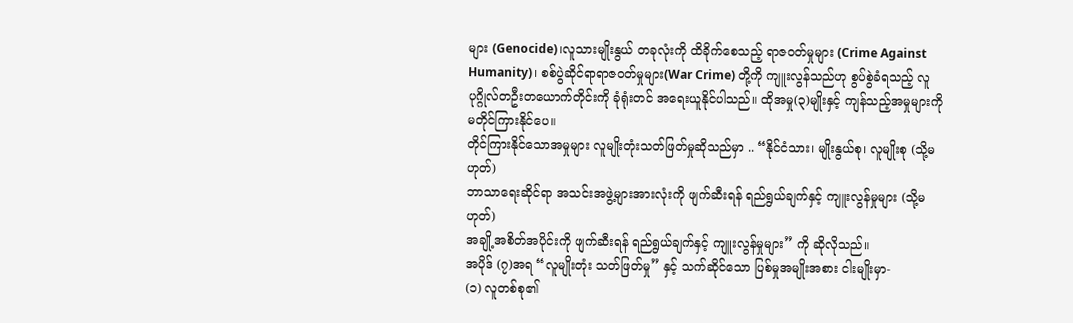များ (Genocide)၊လူသားမျိုးနွယ် တခုလုံးကို ထိခိုက်စေသည့် ရာဇဝတ်မှုများ (Crime Against Humanity)၊ စစ်ပွဲဆိုင်ရာရာဇဝတ်မှုများ(War Crime) တို့ကို ကျူးလွန်သည်ဟု စွပ်စွဲခံရသည့် လူပုဂ္ဂိုလ်တဦးတယောက်တိုင်းကို ခုံရုံးတင် အရေးယူနိုင်ပါသည်။ ထိုအမှု(၃)မျိုးနှင့် ကျန်သည့်အမှုများကို မတိုင်ကြားနိုင်ပေ။
တိုင်ကြားနိုင်သောအမှုများ လူမျိုးတုံးသတ်ဖြတ်မှုဆိုသည်မှာ .. “နိုင်ငံသား၊ မျိုးနွယ်စု၊ လူမျိုးစု (သို့မဟုတ်)
ဘာသာရေးဆိုင်ရာ အသင်းအဖွဲ့များအားလုံးကို ဖျက်ဆီးရန် ရည်ရွယ်ချက်နှင့် ကျူးလွန်မှုများ (သို့မဟုတ်)
အချို့အစိတ်အပိုင်းကို ဖျက်ဆီးရန် ရည်ရွယ်ချက်နှင့် ကျူးလွန်မှုများ” ကို ဆိုလိုသည်။
အပိုဒ် (၇)အရ “လူမျိုးတုံး သတ်ဖြတ်မှု” နှင့် သက်ဆိုင်သော ပြစ်မှုအမျိုးအစား ငါးမျိုးမှာ-
(၁) လူတစ်စု၏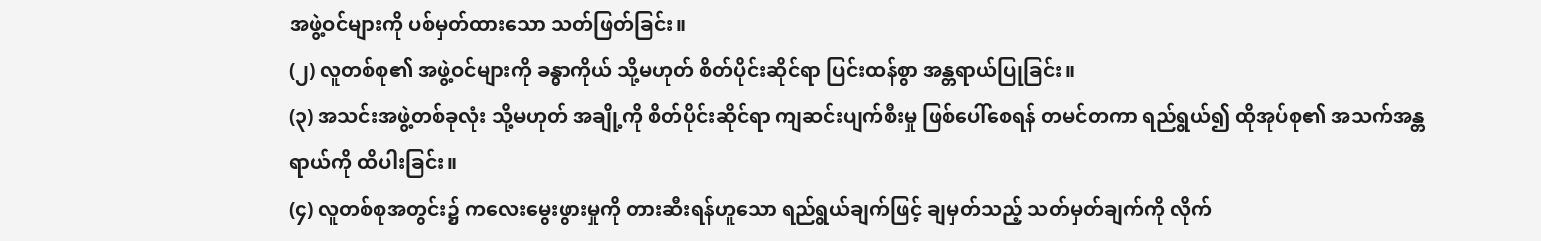အဖွဲ့ဝင်များကို ပစ်မှတ်ထားသော သတ်ဖြတ်ခြင်း။
(၂) လူတစ်စု၏ အဖွဲ့ဝင်များကို ခန္ဓာကိုယ် သို့မဟုတ် စိတ်ပိုင်းဆိုင်ရာ ပြင်းထန်စွာ အန္တရာယ်ပြုခြင်း။
(၃) အသင်းအဖွဲ့တစ်ခုလုံး သို့မဟုတ် အချို့ကို စိတ်ပိုင်းဆိုင်ရာ ကျဆင်းပျက်စီးမှု ဖြစ်ပေါ်စေရန် တမင်တကာ ရည်ရွယ်၍ ထိုအုပ်စု၏ အသက်အန္တရာယ်ကို ထိပါးခြင်း။
(၄) လူတစ်စုအတွင်း၌ ကလေးမွေးဖွားမှုကို တားဆီးရန်ဟူသော ရည်ရွယ်ချက်ဖြင့် ချမှတ်သည့် သတ်မှတ်ချက်ကို လိုက်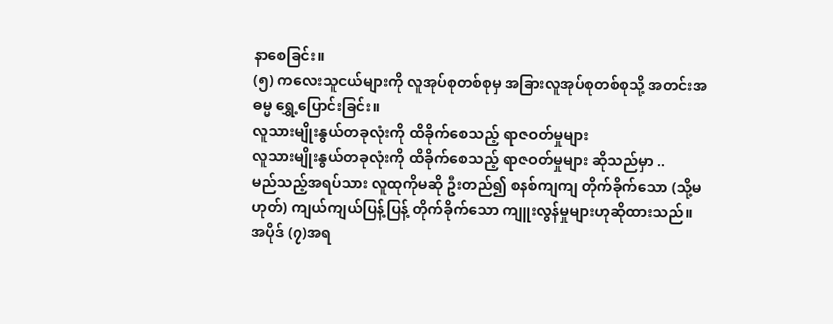နာစေခြင်း။
(၅) ကလေးသူငယ်များကို လူအုပ်စုတစ်စုမှ အခြားလူအုပ်စုတစ်စုသို့ အတင်းအဓမ္မ ရွှေ့ပြောင်းခြင်း။
လူသားမျိုးနွယ်တခုလုံးကို ထိခိုက်စေသည့် ရာဇဝတ်မှုများ
လူသားမျိုးနွယ်တခုလုံးကို ထိခိုက်စေသည့် ရာဇဝတ်မှုများ ဆိုသည်မှာ ..
မည်သည့်အရပ်သား လူထုကိုမဆို ဦးတည်၍ စနစ်ကျကျ တိုက်ခိုက်သော (သို့မဟုတ်) ကျယ်ကျယ်ပြန့်ပြန့် တိုက်ခိုက်သော ကျူးလွန်မှုများဟုဆိုထားသည်။
အပိုဒ် (၇)အရ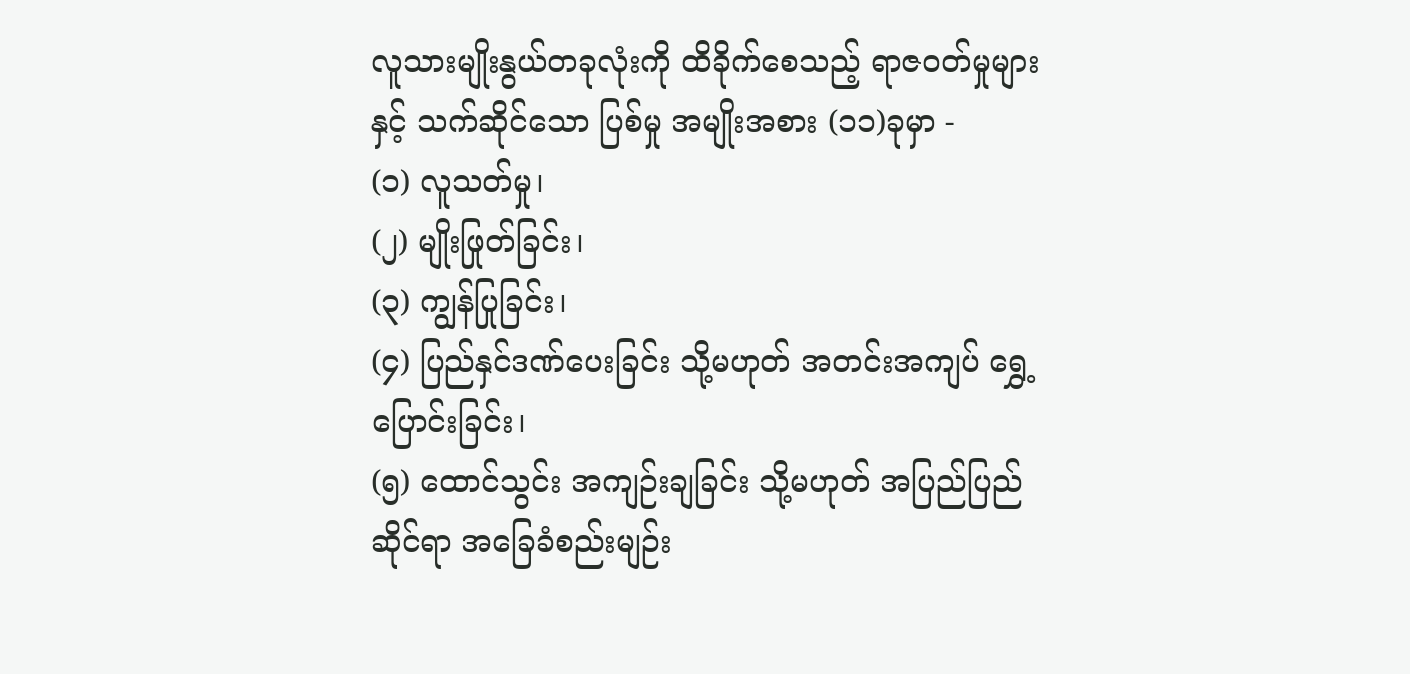လူသားမျိုးနွယ်တခုလုံးကို ထိခိုက်စေသည့် ရာဇဝတ်မှုများနှင့် သက်ဆိုင်သော ပြစ်မှု အမျိုးအစား (၁၁)ခုမှာ -
(၁) လူသတ်မှု၊
(၂) မျိုးဖြုတ်ခြင်း၊
(၃) ကျွန်ပြုခြင်း၊
(၄) ပြည်နှင်ဒဏ်ပေးခြင်း သို့မဟုတ် အတင်းအကျပ် ရွှေ့ပြောင်းခြင်း၊
(၅) ထောင်သွင်း အကျဉ်းချခြင်း သို့မဟုတ် အပြည်ပြည်ဆိုင်ရာ အခြေခံစည်းမျဉ်း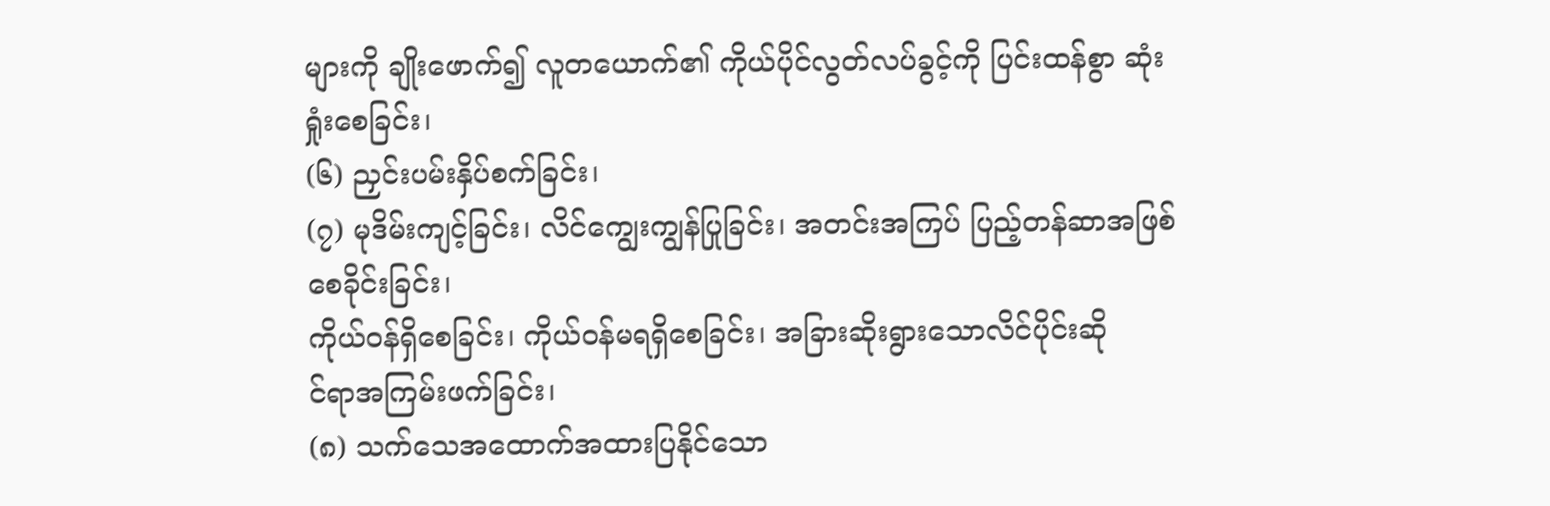များကို ချိုးဖောက်၍ လူတယောက်၏ ကိုယ်ပိုင်လွတ်လပ်ခွင့်ကို ပြင်းထန်စွာ ဆုံးရှုံးစေခြင်း၊
(၆) ညှင်းပမ်းနှိပ်စက်ခြင်း၊
(၇) မုဒိမ်းကျင့်ခြင်း၊ လိင်ကျွေးကျွန်ပြုခြင်း၊ အတင်းအကြပ် ပြည့်တန်ဆာအဖြစ်စေခိုင်းခြင်း၊
ကိုယ်ဝန်ရှိစေခြင်း၊ ကိုယ်ဝန်မရရှိစေခြင်း၊ အခြားဆိုးရွားသောလိင်ပိုင်းဆို
င်ရာအကြမ်းဖက်ခြင်း၊
(၈) သက်သေအထောက်အထားပြနိုင်သော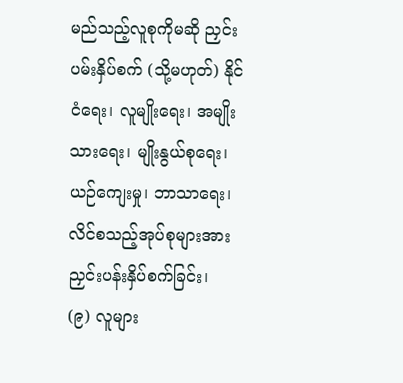မည်သည့်လူစုကိုမဆို ညှင်းပမ်းနှိပ်စက် (သို့မဟုတ်) နိုင်ငံရေး၊ လူမျိုးရေး၊ အမျိုးသားရေး၊ မျိုးနွယ်စုရေး၊ ယဉ်ကျေးမှု၊ ဘာသာရေး၊လိင်စသည့်အုပ်စုများအား ညှင်းပန်းနှိပ်စက်ခြင်း၊
(၉) လူများ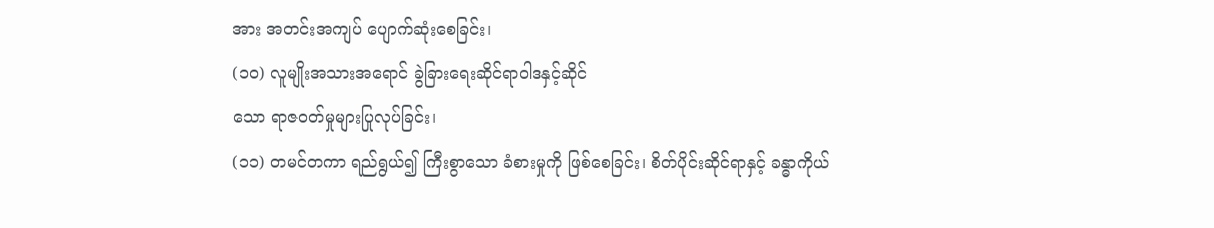အား အတင်းအကျပ် ပျောက်ဆုံးစေခြင်း၊
(၁၀) လူမျိုးအသားအရောင် ခွဲခြားရေးဆိုင်ရာဝါဒနှင့်ဆိုင်
သော ရာဇဝတ်မှုများပြုလုပ်ခြင်း၊
(၁၁) တမင်တကာ ရည်ရွယ်၍ ကြီးစွာသော ခံစားမှုကို ဖြစ်စေခြင်း၊ စိတ်ပိုင်းဆိုင်ရာနှင့် ခန္ဓာကိုယ်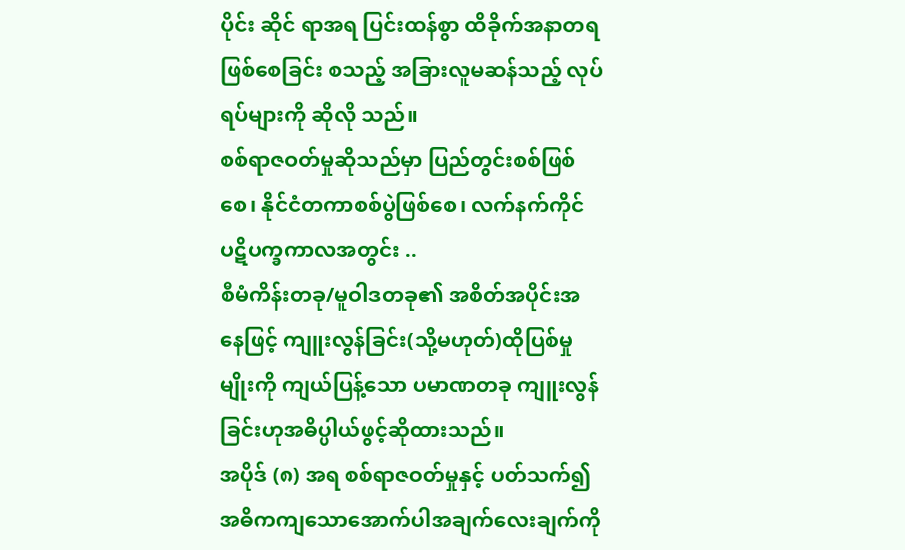ပိုင်း ဆိုင် ရာအရ ပြင်းထန်စွာ ထိခိုက်အနာတရဖြစ်စေခြင်း စသည့် အခြားလူမဆန်သည့် လုပ်ရပ်များကို ဆိုလို သည်။
စစ်ရာဇဝတ်မှုဆိုသည်မှာ ပြည်တွင်းစစ်ဖြစ်စေ၊ နိုင်ငံတကာစစ်ပွဲဖြစ်စေ၊ လက်နက်ကိုင် ပဋိပက္ခကာလအတွင်း ..
စီမံကိန်းတခု/မူဝါဒတခု၏ အစိတ်အပိုင်းအနေဖြင့် ကျူးလွန်ခြင်း(သို့မဟုတ်)ထိုပြစ်မှုမျိုးကို ကျယ်ပြန့်သော ပမာဏတခု ကျူးလွန်ခြင်းဟုအဓိပ္ပါယ်ဖွင့်ဆိုထားသည်။
အပိုဒ် (၈) အရ စစ်ရာဇဝတ်မှုနှင့် ပတ်သက်၍ အဓိကကျသောအောက်ပါအချက်လေးချက်ကို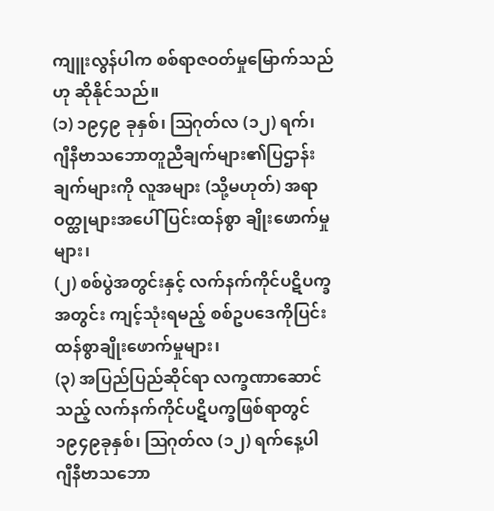ကျူးလွန်ပါက စစ်ရာဇဝတ်မှုမြောက်သည်ဟု ဆိုနိုင်သည်။
(၁) ၁၉၄၉ ခုနှစ်၊ ဩဂုတ်လ (၁၂) ရက်၊ ဂျီနီဗာသဘောတူညီချက်များ၏ပြဌာန်းချက်များကို လူအများ (သို့မဟုတ်) အရာဝတ္ထုများအပေါ် ပြင်းထန်စွာ ချိုးဖောက်မှုများ၊
(၂) စစ်ပွဲအတွင်းနှင့် လက်နက်ကိုင်ပဋိပက္ခအတွင်း ကျင့်သုံးရမည့် စစ်ဥပဒေကိုပြင်းထန်စွာချိုးဖောက်မှုများ၊
(၃) အပြည်ပြည်ဆိုင်ရာ လက္ခဏာဆောင်သည့် လက်နက်ကိုင်ပဋိပက္ခဖြစ်ရာတွင် ၁၉၄၉ခုနှစ်၊ ဩဂုတ်လ (၁၂) ရက်နေ့ပါ
ဂျီနီဗာသဘော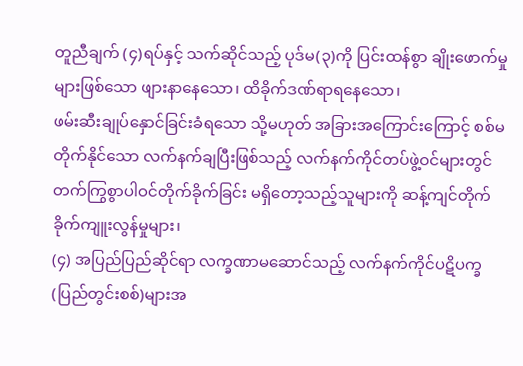တူညီချက် (၄)ရပ်နှင့် သက်ဆိုင်သည့် ပုဒ်မ(၃)ကို ပြင်းထန်စွာ ချိုးဖောက်မှုများဖြစ်သော ဖျားနာနေသော၊ ထိခိုက်ဒဏ်ရာရနေသော၊
ဖမ်းဆီးချုပ်နှောင်ခြင်းခံရသော သို့မဟုတ် အခြားအကြောင်းကြောင့် စစ်မတိုက်နိုင်သော လက်နက်ချပြီးဖြစ်သည့် လက်နက်ကိုင်တပ်ဖွဲ့ဝင်များတွင်
တက်ကြွစွာပါဝင်တိုက်ခိုက်ခြင်း မရှိတော့သည့်သူများကို ဆန့်ကျင်တိုက်ခိုက်ကျူးလွန်မှုများ၊
(၄) အပြည်ပြည်ဆိုင်ရာ လက္ခဏာမဆောင်သည့် လက်နက်ကိုင်ပဋိပက္ခ (ပြည်တွင်းစစ်)များအ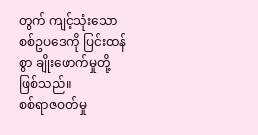တွက် ကျင့်သုံးသော စစ်ဥပဒေကို ပြင်းထန်စွာ ချိုးဖောက်မှုတို့ ဖြစ်သည်။
စစ်ရာဇဝတ်မှု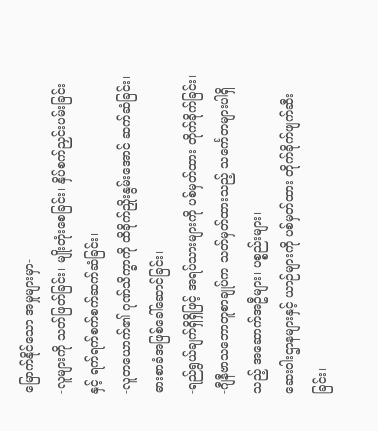မြောက်နိုင်သော အမှုများမှာ-
-လူများကို သတ်ဖြတ်ခြင်း၊ မျိုးတုံးစေခြင်း၊ နှိပ်စက်ညှင်းပမ်းခြင်းနှင့် ရက်ရက်စက်စက်ဆက်ဆံခြင်း၊
-လူတယောက်၏ ဂုဏ်သိက္ခာကို ထိခိုက်ညှိုးနွမ်းအောင် ဆက်ဆံခြင်း၊ ဓားစာခံအဖြစ်ခေါ်ဆောင်ခြင်း၊
-ရည်ရွယ်ချက်ရှိရှိဖြင့် အရပ်သားများကို ပစ်မှတ်ထား တိုက်ခိုက်ခြင်း၊
-ဂျီနီဗာသဘောတူစာချုပ်က သတ်မှတ်ထားသည့် သင်္ကေတများပါရှိသည့် အဆောက်အဦများ၊ ပစ္စည်းများ၊
ဆေးဝါးဌာနများနှင့် ယာဉ်များကို ပစ်မှတ်ထား တိုက်ခိုက်ဖျက်ဆီးခြင်း၊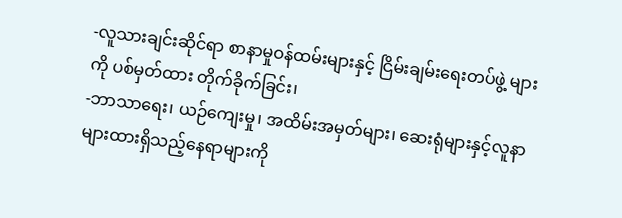-လူသားချင်းဆိုင်ရာ စာနာမှုဝန်ထမ်းများနှင့် ငြိမ်းချမ်းရေးတပ်ဖွဲ့ များကို ပစ်မှတ်ထား တိုက်ခိုက်ခြင်း၊
-ဘာသာရေး၊ ယဉ်ကျေးမှု၊ အထိမ်းအမှတ်များ၊ ဆေးရုံများနှင့်လူနာများထားရှိသည့်နေရာများကို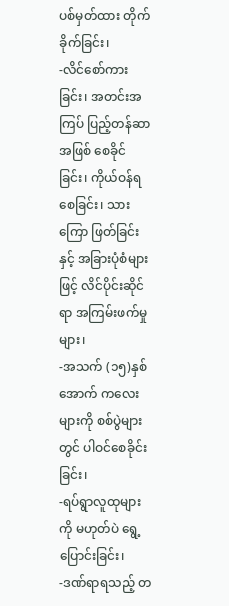ပစ်မှတ်ထား တိုက်ခိုက်ခြင်း၊
-လိင်စော်ကားခြင်း၊ အတင်းအကြပ် ပြည့်တန်ဆာအဖြစ် စေခိုင်ခြင်း၊ ကိုယ်ဝန်ရစေခြင်း၊ သားကြော ဖြတ်ခြင်းနှင့် အခြားပုံစံများဖြင့် လိင်ပိုင်းဆိုင်ရာ အကြမ်းဖက်မှုများ၊
-အသက် (၁၅)နှစ်အောက် ကလေးများကို စစ်ပွဲများတွင် ပါဝင်စေခိုင်းခြင်း၊
-ရပ်ရွာလူထုများကို မဟုတ်ပဲ ရွေ့ပြောင်းခြင်း၊
-ဒဏ်ရာရသည့် တ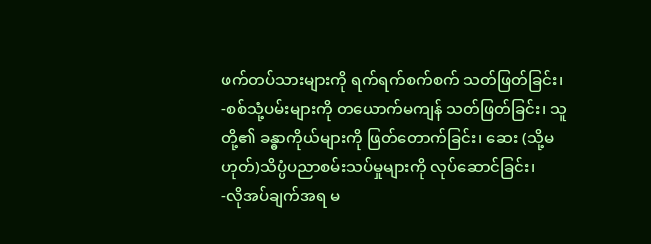ဖက်တပ်သားများကို ရက်ရက်စက်စက် သတ်ဖြတ်ခြင်း၊
-စစ်သုံ့ပမ်းများကို တယောက်မကျန် သတ်ဖြတ်ခြင်း၊ သူတို့၏ ခန္ဓာကိုယ်များကို ဖြတ်တောက်ခြင်း၊ ဆေး (သို့မဟုတ်)သိပ္ပံပညာစမ်းသပ်မှုများကို လုပ်ဆောင်ခြင်း၊
-လိုအပ်ချက်အရ မ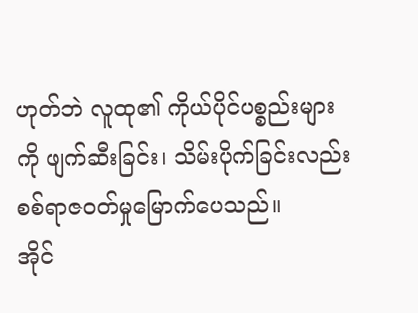ဟုတ်ဘဲ လူထု၏ ကိုယ်ပိုင်ပစ္စည်းများကို ဖျက်ဆီးခြင်း၊ သိမ်းပိုက်ခြင်းလည်း စစ်ရာဇဝတ်မှုမြောက်ပေသည်။
အိုင်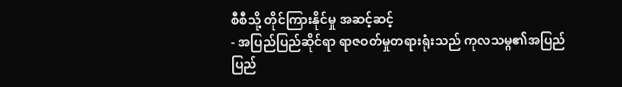စီစီသို့ တိုင်ကြားနိုင်မှု အဆင့်ဆင့်
- အပြည်ပြည်ဆိုင်ရာ ရာဇဝတ်မှုတရားရုံးသည် ကုလသမ္ဂ၏အပြည်ပြည်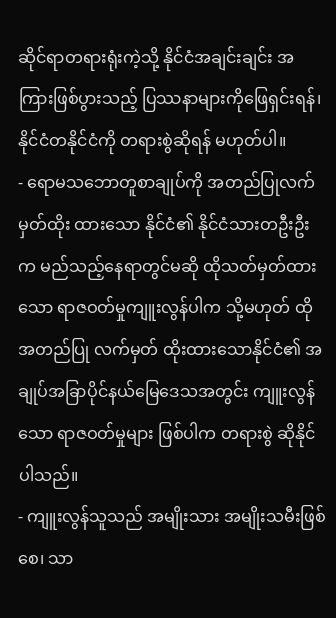ဆိုင်ရာတရားရုံးကဲ့သို့ နိုင်ငံအချင်းချင်း အကြားဖြစ်ပွားသည့် ပြဿနာများကိုဖြေရှင်းရန်၊ နိုင်ငံတနိုင်ငံကို တရားစွဲဆိုရန် မဟုတ်ပါ။
- ရောမသဘောတူစာချုပ်ကို အတည်ပြုလက်မှတ်ထိုး ထားသော နိုင်ငံ၏ နိုင်ငံသားတဦးဦးက မည်သည့်နေရာတွင်မဆို ထိုသတ်မှတ်ထားသော ရာဇဝတ်မှုကျူးလွန်ပါက သို့မဟုတ် ထိုအတည်ပြု လက်မှတ် ထိုးထားသောနိုင်ငံ၏ အချုပ်အခြာပိုင်နယ်မြေဒေသအတွင်း ကျူးလွန်သော ရာဇဝတ်မှုများ ဖြစ်ပါက တရားစွဲ ဆိုနိုင်ပါသည်။
- ကျူးလွန်သူသည် အမျိုးသား အမျိုးသမီးဖြစ်စေ၊ သာ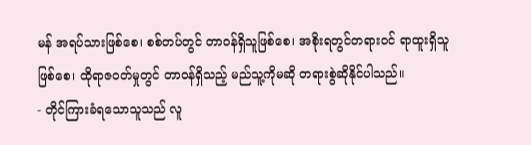မန် အရပ်သားဖြစ်စေ၊ စစ်တပ်တွင် တာဝန်ရှိသူဖြစ်စေ၊ အစိုးရတွင်တရားဝင် ရာထူးရှိသူဖြစ်စေ၊ ထိုရာဇဝတ်မှုတွင် တာဝန်ရှိသည့် မည်သူ့ကိုမဆို တရားစွဲဆိုနိုင်ပါသည်။
- တိုင်ကြားခံရသောသူသည် လူ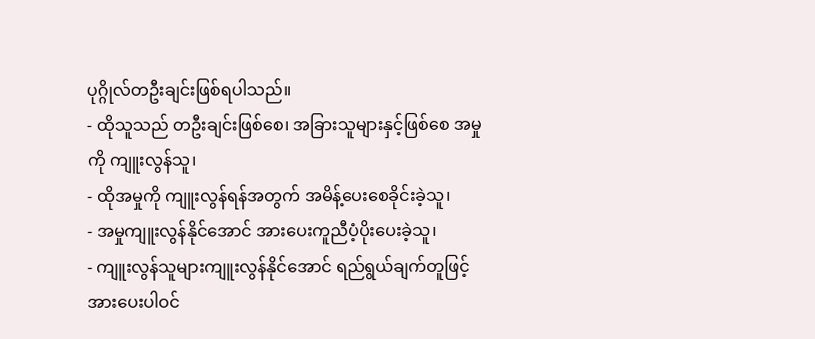ပုဂ္ဂိုလ်တဦးချင်းဖြစ်ရပါသည်။
- ထိုသူသည် တဦးချင်းဖြစ်စေ၊ အခြားသူများနှင့်ဖြစ်စေ အမှုကို ကျူးလွန်သူ၊
- ထိုအမှုကို ကျူးလွန်ရန်အတွက် အမိန့်ပေးစေခိုင်းခဲ့သူ၊
- အမှုကျူးလွန်နိုင်အောင် အားပေးကူညီပံ့ပိုးပေးခဲ့သူ၊
- ကျူးလွန်သူများကျူးလွန်နိုင်အောင် ရည်ရွယ်ချက်တူဖြင့် အားပေးပါဝင်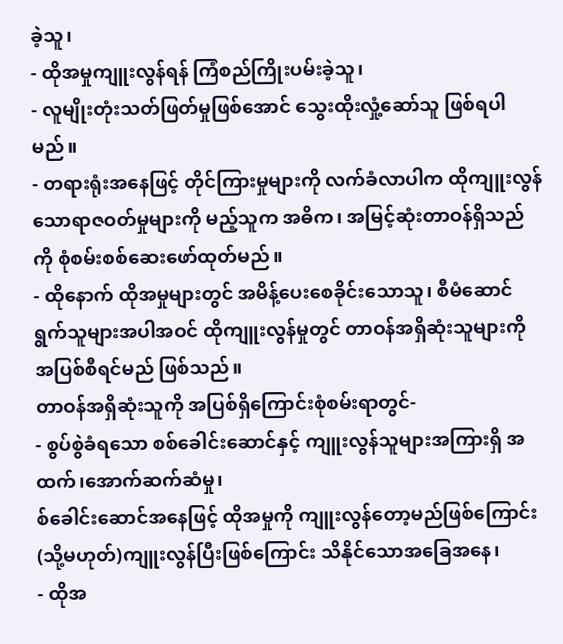ခဲ့သူ၊
- ထိုအမှုကျူးလွန်ရန် ကြံစည်ကြိုးပမ်းခဲ့သူ၊
- လူမျိုးတုံးသတ်ဖြတ်မှုဖြစ်အောင် သွေးထိုးလှုံ့ဆော်သူ ဖြစ်ရပါမည်။
- တရားရုံးအနေဖြင့် တိုင်ကြားမှုများကို လက်ခံလာပါက ထိုကျူးလွန်သောရာဇဝတ်မှုများကို မည့်သူက အဓိက၊ အမြင့်ဆုံးတာဝန်ရှိသည်ကို စုံစမ်းစစ်ဆေးဖော်ထုတ်မည်။
- ထိုနောက် ထိုအမှုများတွင် အမိန့်ပေးစေခိုင်းသောသူ၊ စီမံဆောင်ရွက်သူများအပါအဝင် ထိုကျူးလွန်မှုတွင် တာဝန်အရှိဆုံးသူများကို အပြစ်စီရင်မည် ဖြစ်သည်။
တာဝန်အရှိဆုံးသူကို အပြစ်ရှိကြောင်းစုံစမ်းရာတွင်-
- စွပ်စွဲခံရသော စစ်ခေါင်းဆောင်နှင့် ကျူးလွန်သူများအကြားရှိ အထက်၊အောက်ဆက်ဆံမှု၊
စ်ခေါင်းဆောင်အနေဖြင့် ထိုအမှုကို ကျူးလွန်တော့မည်ဖြစ်ကြောင်း (သို့မဟုတ်)ကျူးလွန်ပြီးဖြစ်ကြောင်း သိနိုင်သောအခြေအနေ၊
- ထိုအ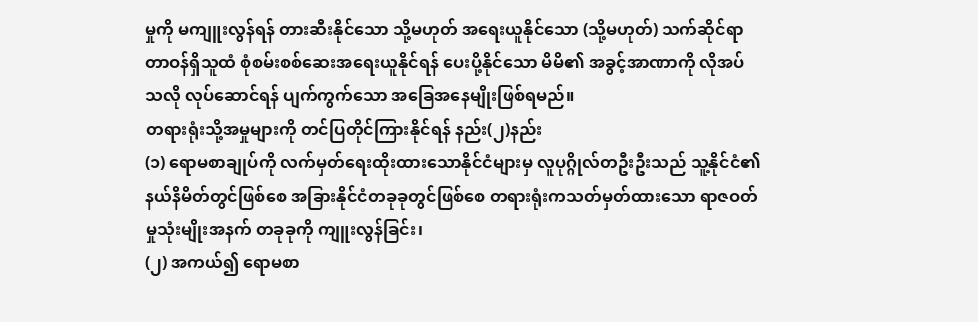မှုကို မကျူးလွန်ရန် တားဆီးနိုင်သော သို့မဟုတ် အရေးယူနိုင်သော (သို့မဟုတ်) သက်ဆိုင်ရာတာဝန်ရှိသူထံ စုံစမ်းစစ်ဆေးအရေးယူနိုင်ရန် ပေးပို့နိုင်သော မိမိ၏ အခွင့်အာဏာကို လိုအပ်သလို လုပ်ဆောင်ရန် ပျက်ကွက်သော အခြေအနေမျိုးဖြစ်ရမည်။
တရားရုံးသို့အမှုများကို တင်ပြတိုင်ကြားနိုင်ရန် နည်း(၂)နည်း
(၁) ရောမစာချုပ်ကို လက်မှတ်ရေးထိုးထားသောနိုင်ငံများမှ လူပုဂ္ဂိုလ်တဦးဦးသည် သူ့နိုင်ငံ၏ နယ်နိမိတ်တွင်ဖြစ်စေ အခြားနိုင်ငံတခုခုတွင်ဖြစ်စေ တရားရုံးကသတ်မှတ်ထားသော ရာဇဝတ်မှုသုံးမျိုးအနက် တခုခုကို ကျူးလွန်ခြင်း၊
(၂) အကယ်၍ ရောမစာ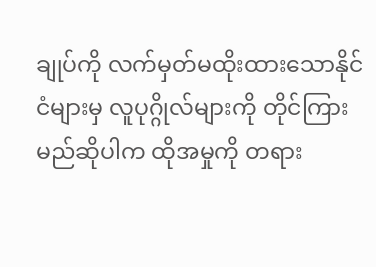ချုပ်ကို လက်မှတ်မထိုးထားသောနိုင်ငံများမှ လူပုဂ္ဂိုလ်များကို တိုင်ကြား မည်ဆိုပါက ထိုအမှုကို တရား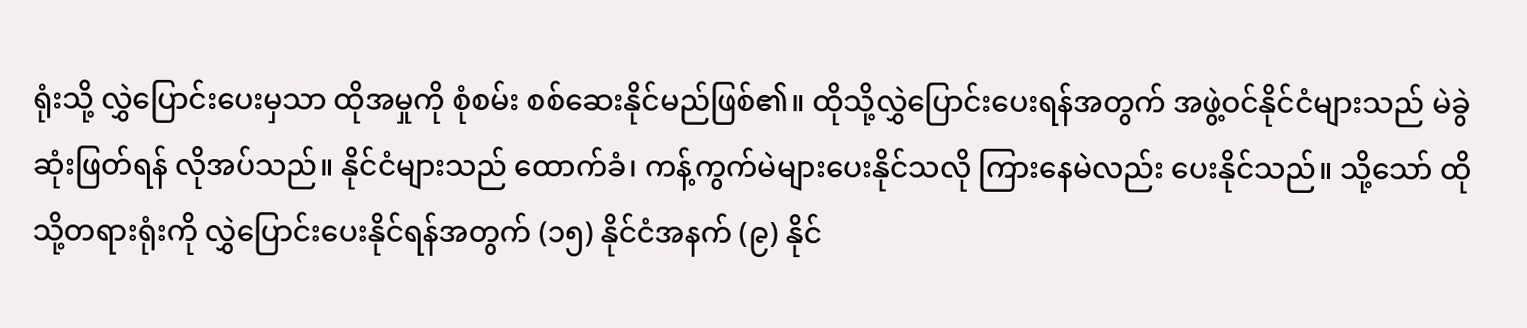ရုံးသို့ လွှဲပြောင်းပေးမှသာ ထိုအမှုကို စုံစမ်း စစ်ဆေးနိုင်မည်ဖြစ်၏။ ထိုသို့လွှဲပြောင်းပေးရန်အတွက် အဖွဲ့ဝင်နိုင်ငံများသည် မဲခွဲဆုံးဖြတ်ရန် လိုအပ်သည်။ နိုင်ငံများသည် ထောက်ခံ၊ ကန့်ကွက်မဲများပေးနိုင်သလို ကြားနေမဲလည်း ပေးနိုင်သည်။ သို့သော် ထိုသို့တရားရုံးကို လွှဲပြောင်းပေးနိုင်ရန်အတွက် (၁၅) နိုင်ငံအနက် (၉) နိုင်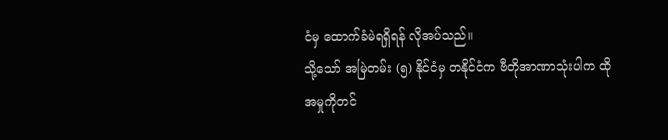ငံမှ ထောက်ခံမဲရရှိရန် လိုအပ်သည်။
သို့သော် အမြဲတမ်း (၅) နိုင်ငံမှ တနိုင်ငံက ဗီတိုအာဏာသုံးပါက ထိုအမှုကိုတင်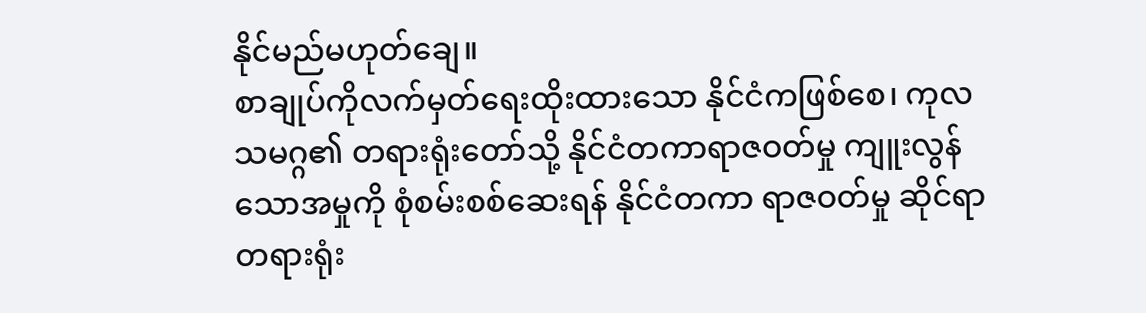နိုင်မည်မဟုတ်ချေ။
စာချုပ်ကိုလက်မှတ်ရေးထိုးထားသော နိုင်ငံကဖြစ်စေ၊ ကုလသမဂ္ဂ၏ တရားရုံးတော်သို့ နိုင်ငံတကာရာဇဝတ်မှု ကျူးလွန်သောအမှုကို စုံစမ်းစစ်ဆေးရန် နိုင်ငံတကာ ရာဇဝတ်မှု ဆိုင်ရာတရားရုံး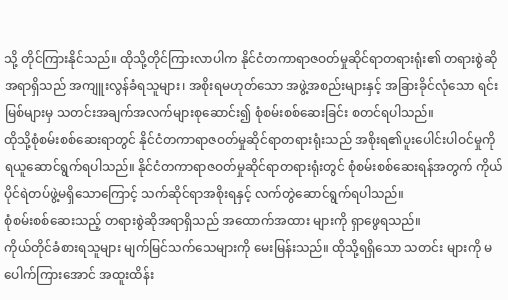သို့ တိုင်ကြားနိုင်သည်။ ထိုသို့တိုင်ကြားလာပါက နိုင်ငံတကာရာဇဝတ်မှုဆိုင်ရာတရားရုံး၏ တရားစွဲဆို အရာရှိသည် အကျူးလွန်ခံရသူများ၊ အစိုးရမဟုတ်သော အဖွဲ့အစည်းများနှင့် အခြားခိုင်လုံသော ရင်းမြစ်များမှ သတင်းအချက်အလက်များစုဆောင်း၍ စုံစမ်းစစ်ဆေးခြင်း စတင်ရပါသည်။
ထိုသို့စုံစမ်းစစ်ဆေးရာတွင် နိုင်ငံတကာရာဇဝတ်မှုဆိုင်ရာတရားရုံးသည် အစိုးရ၏ပူးပေါင်းပါဝင်မှုကို ရယူဆောင်ရွက်ရပါသည်။ နိုင်ငံတကာရာဇဝတ်မှုဆိုင်ရာတရားရုံးတွင် စုံစမ်းစစ်ဆေးရန်အတွက် ကိုယ်ပိုင်ရဲတပ်ဖွဲ့မရှိသောကြောင့် သက်ဆိုင်ရာအစိုးရနှင့် လက်တွဲဆောင်ရွက်ရပါသည်။
စုံစမ်းစစ်ဆေးသည့် တရားစွဲဆိုအရာရှိသည် အထောက်အထား များကို ရှာဖွေရသည်။
ကိုယ်တိုင်ခံစားရသူများ မျက်မြင်သက်သေများကို မေးမြန်းသည်။ ထိုသို့ရရှိသော သတင်း များကို မပေါက်ကြားအောင် အထူးထိန်း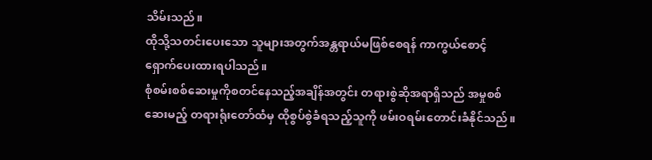သိမ်းသည်။
ထိုသို့သတင်းပေးသော သူများအတွက်အန္တရာယ်မဖြစ်စေရန် ကာကွယ်စောင့်ရှောက်ပေးထားရပါသည်။
စုံစမ်းစစ်ဆေးမှုကိုစတင်နေသည့်အချိန်အတွင်း တရားစွဲဆိုအရာရှိသည် အမှုစစ်ဆေးမည့် တရားရုံးတော်ထံမှ ထိုစွပ်စွဲခံရသည့်သူကို ဖမ်းဝရမ်းတောင်းခံနိုင်သည်။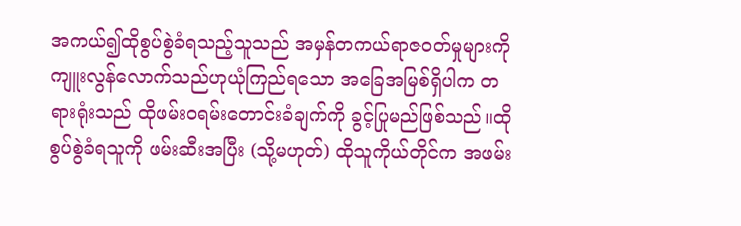အကယ်၍ထိုစွပ်စွဲခံရသည့်သူသည် အမှန်တကယ်ရာဇဝတ်မှုများကို ကျူးလွန်လောက်သည်ဟုယုံကြည်ရသော အခြေအမြစ်ရှိပါက တရားရုံးသည် ထိုဖမ်းဝရမ်းတောင်းခံချက်ကို ခွင့်ပြုမည်ဖြစ်သည်။ထိုစွပ်စွဲခံရသူကို ဖမ်းဆီးအပြီး (သို့မဟုတ်) ထိုသူကိုယ်တိုင်က အဖမ်း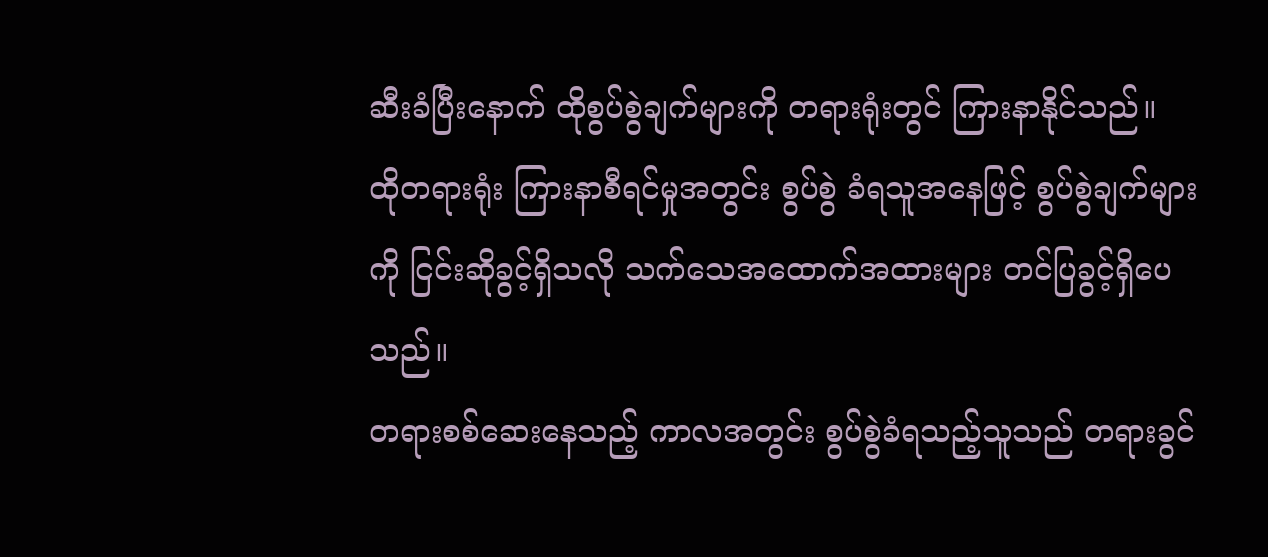ဆီးခံပြီးနောက် ထိုစွပ်စွဲချက်များကို တရားရုံးတွင် ကြားနာနိုင်သည်။
ထိုတရားရုံး ကြားနာစီရင်မှုအတွင်း စွပ်စွဲ ခံရသူအနေဖြင့် စွပ်စွဲချက်များကို ငြင်းဆိုခွင့်ရှိသလို သက်သေအထောက်အထားများ တင်ပြခွင့်ရှိပေသည်။
တရားစစ်ဆေးနေသည့် ကာလအတွင်း စွပ်စွဲခံရသည့်သူသည် တရားခွင်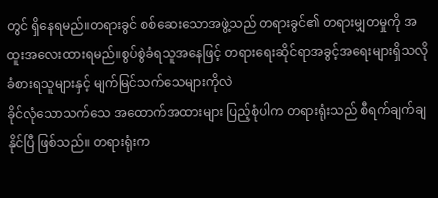တွင် ရှိနေရမည်။တရားခွင် စစ်ဆေးသောအဖွဲ့သည် တရားခွင်၏ တရားမျှတမှုကို အထူးအလေးထားရမည်။စွပ်စွဲခံရသူအနေဖြင့် တရားရေးဆိုင်ရာအခွင့်အရေးများရှိသလို ခံစားရသူများနှင့် မျက်မြင်သက်သေများကိုလဲ
ခိုင်လုံသောသက်သေ အထောက်အထားများ ပြည့်စုံပါက တရားရုံးသည် စီရက်ချက်ချနိုင်ပြီ ဖြစ်သည်။ တရားရုံးက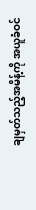ချမှတ်သည့်အမိန့်ကို အယူခံဝင်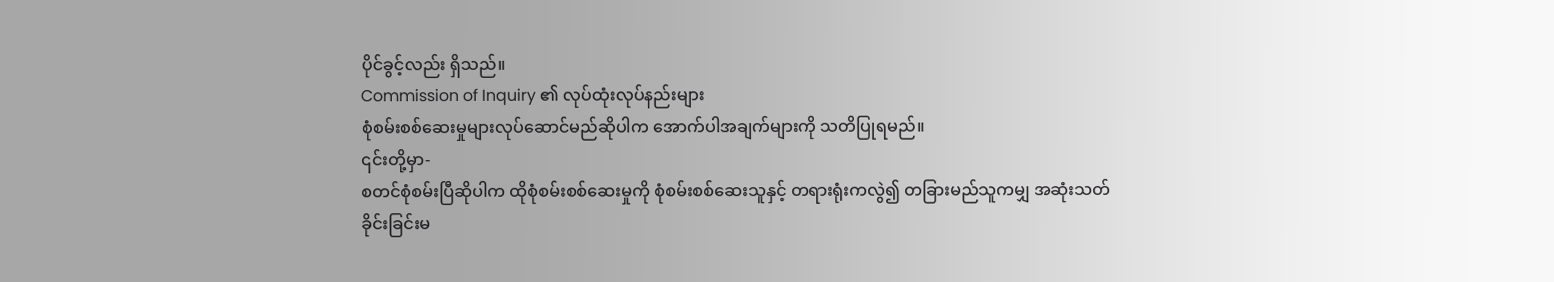ပိုင်ခွင့်လည်း ရှိသည်။
Commission of Inquiry ၏ လုပ်ထုံးလုပ်နည်းများ
စုံစမ်းစစ်ဆေးမှုများလုပ်ဆောင်မည်ဆိုပါက အောက်ပါအချက်များကို သတိပြုရမည်။
၎င်းတို့မှာ-
စတင်စုံစမ်းပြီဆိုပါက ထိုစုံစမ်းစစ်ဆေးမှုကို စုံစမ်းစစ်ဆေးသူနှင့် တရားရုံးကလွဲ၍ တခြားမည်သူကမျှ အဆုံးသတ်ခိုင်းခြင်းမ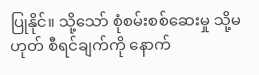ပြုနိုင်။ သို့သော် စုံစမ်းစစ်ဆေးမှု သို့မဟုတ် စီရင်ချက်ကို နောက်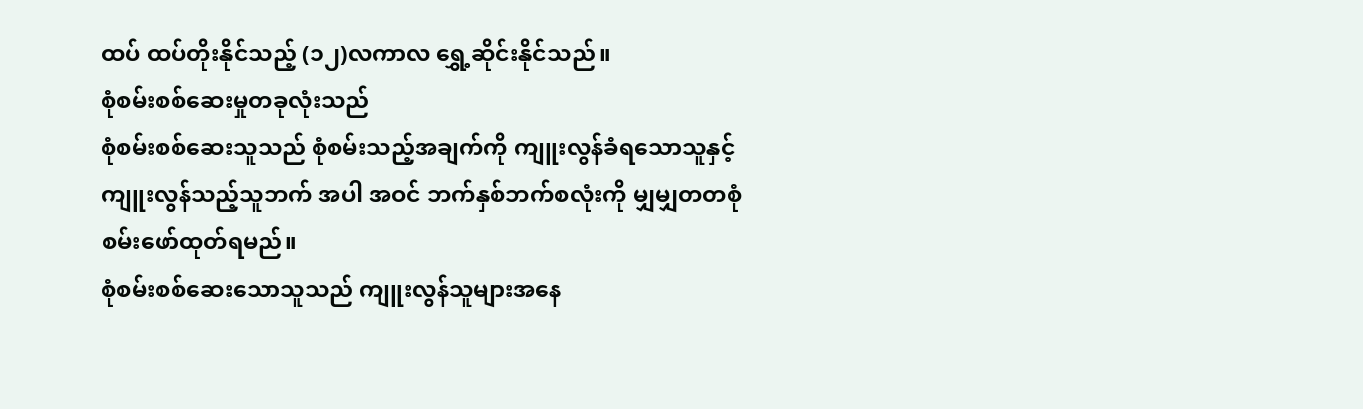ထပ် ထပ်တိုးနိုင်သည့် (၁၂)လကာလ ရွှေ့ဆိုင်းနိုင်သည်။
စုံစမ်းစစ်ဆေးမှုတခုလုံးသည်
စုံစမ်းစစ်ဆေးသူသည် စုံစမ်းသည့်အချက်ကို ကျူးလွန်ခံရသောသူနှင့်ကျူးလွန်သည့်သူဘက် အပါ အဝင် ဘက်နှစ်ဘက်စလုံးကို မျှမျှတတစုံစမ်းဖော်ထုတ်ရမည်။
စုံစမ်းစစ်ဆေးသောသူသည် ကျူးလွန်သူများအနေ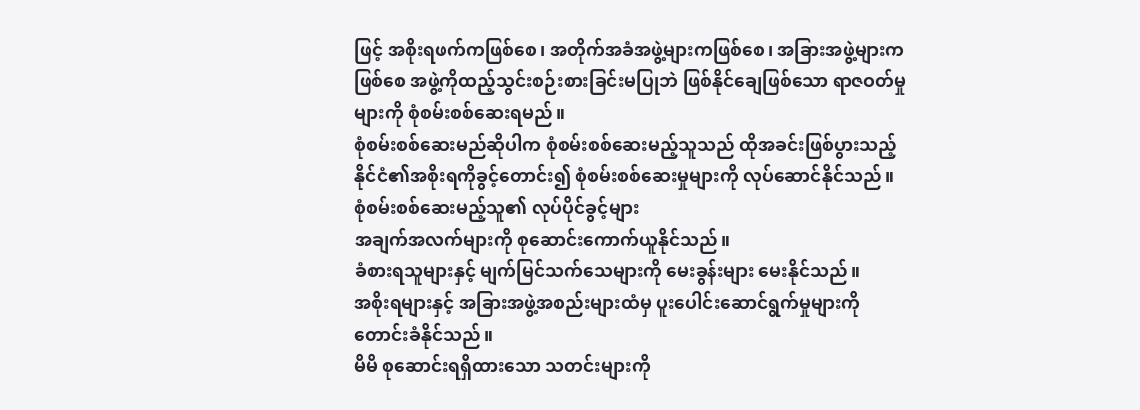ဖြင့် အစိုးရဖက်ကဖြစ်စေ၊ အတိုက်အခံအဖွဲ့များကဖြစ်စေ၊ အခြားအဖွဲ့များကဖြစ်စေ အဖွဲ့ကိုထည့်သွင်းစဉ်းစားခြင်းမပြုဘဲ ဖြစ်နိုင်ချေဖြစ်သော ရာဇဝတ်မှုများကို စုံစမ်းစစ်ဆေးရမည်။
စုံစမ်းစစ်ဆေးမည်ဆိုပါက စုံစမ်းစစ်ဆေးမည့်သူသည် ထိုအခင်းဖြစ်ပွားသည့်နိုင်ငံ၏အစိုးရကိုခွင့်တောင်း၍ စုံစမ်းစစ်ဆေးမှုများကို လုပ်ဆောင်နိုင်သည်။
စုံစမ်းစစ်ဆေးမည့်သူ၏ လုပ်ပိုင်ခွင့်များ
အချက်အလက်များကို စုဆောင်းကောက်ယူနိုင်သည်။
ခံစားရသူများနှင့် မျက်မြင်သက်သေများကို မေးခွန်းများ မေးနိုင်သည်။
အစိုးရများနှင့် အခြားအဖွဲ့အစည်းများထံမှ ပူးပေါင်းဆောင်ရွက်မှုများကိုတောင်းခံနိုင်သည်။
မိမိ စုဆောင်းရရှိထားသော သတင်းများကို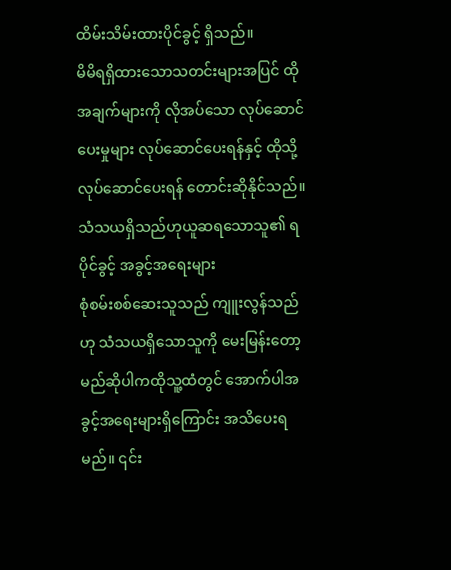ထိမ်းသိမ်းထားပိုင်ခွင့် ရှိသည်။
မိမိရရှိထားသောသတင်းများအပြင် ထိုအချက်များကို လိုအပ်သော လုပ်ဆောင်ပေးမှုများ လုပ်ဆောင်ပေးရန်နှင့် ထိုသို့လုပ်ဆောင်ပေးရန် တောင်းဆိုနိုင်သည်။
သံသယရှိသည်ဟုယူဆရသောသူ၏ ရပိုင်ခွင့် အခွင့်အရေးများ
စုံစမ်းစစ်ဆေးသူသည် ကျူးလွန်သည်ဟု သံသယရှိသောသူကို မေးမြန်းတော့မည်ဆိုပါကထိုသူ့ထံတွင် အောက်ပါအခွင့်အရေးများရှိကြောင်း အသိပေးရမည်။ ၎င်း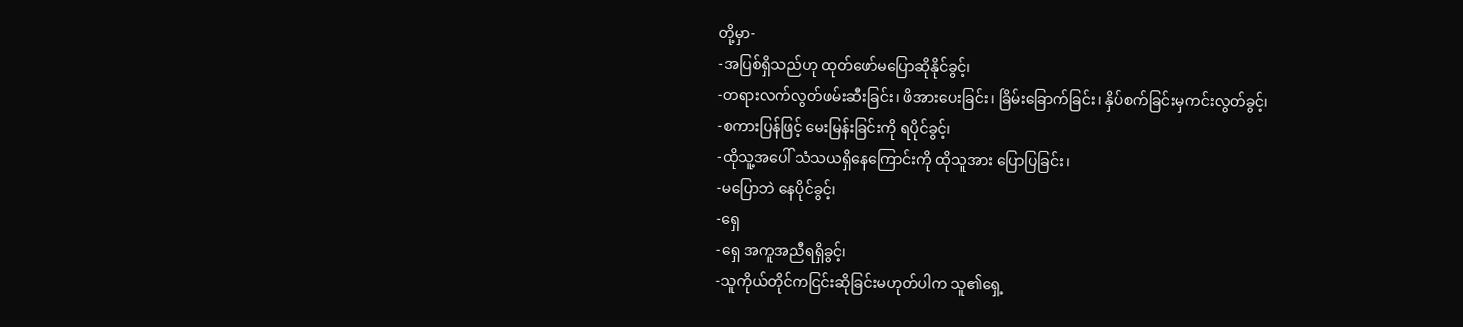တို့မှာ-
-အပြစ်ရှိသည်ဟု ထုတ်ဖော်မပြောဆိုနိုင်ခွင့်၊
-တရားလက်လွတ်ဖမ်းဆီးခြင်း၊ ဖိအားပေးခြင်း၊ ခြိမ်းခြောက်ခြင်း၊ နှိပ်စက်ခြင်းမှကင်းလွတ်ခွင့်၊
-စကားပြန်ဖြင့် မေးမြန်းခြင်းကို ရပိုင်ခွင့်၊
-ထိုသူ့အပေါ် သံသယရှိနေကြောင်းကို ထိုသူအား ပြောပြခြင်း၊
-မပြောဘဲ နေပိုင်ခွင့်၊
-ရှေ
-ရှေ အကူအညီရရှိခွင့်၊
-သူကိုယ်တိုင်ကငြင်းဆိုခြင်းမဟုတ်ပါက သူ၏ရှေ့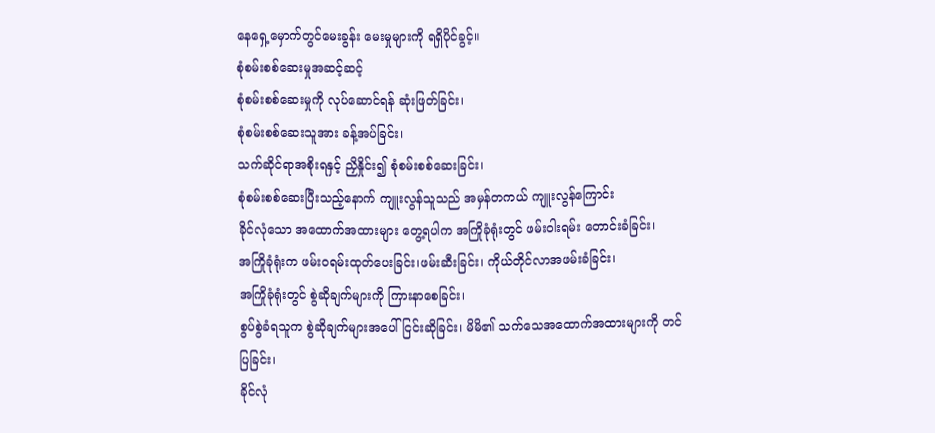နေရှေ့မှောက်တွင်မေးခွန်း မေးမှုများကို ရရှိပိုင်ခွင့်။
စုံစမ်းစစ်ဆေးမှုအဆင့်ဆင့်
စုံစမ်းစစ်ဆေးမှုကို လုပ်ဆောင်ရန် ဆုံးဖြတ်ခြင်း၊
စုံစမ်းစစ်ဆေးသူအား ခန့်အပ်ခြင်း၊
သက်ဆိုင်ရာအစိုးရနှင့် ညှိနှိုင်း၍ စုံစမ်းစစ်ဆေးခြင်း၊
စုံစမ်းစစ်ဆေးပြီးသည့်နောက် ကျူးလွန်သူသည် အမှန်တကယ် ကျူးလွန်ကြောင်း
ခိုင်လုံသော အထောက်အထားများ တွေ့ရပါက အကြိုခုံရုံးတွင် ဖမ်းဝါးရမ်း တောင်းခံခြင်း၊
အကြိုခုံရုံးက ဖမ်းဝရမ်းထုတ်ပေးခြင်း၊ဖမ်းဆီးခြင်း၊ ကိုယ်တိုင်လာအဖမ်းခံခြင်း၊
အကြိုခုံရုံးတွင် စွဲဆိုချက်များကို ကြားနာစေခြင်း၊
စွပ်စွဲခံရသူက စွဲဆိုချက်များအပေါ် ငြင်းဆိုခြင်း၊ မိမိ၏ သက်သေအထောက်အထားများကို တင်ပြခြင်း၊
ခိုင်လုံ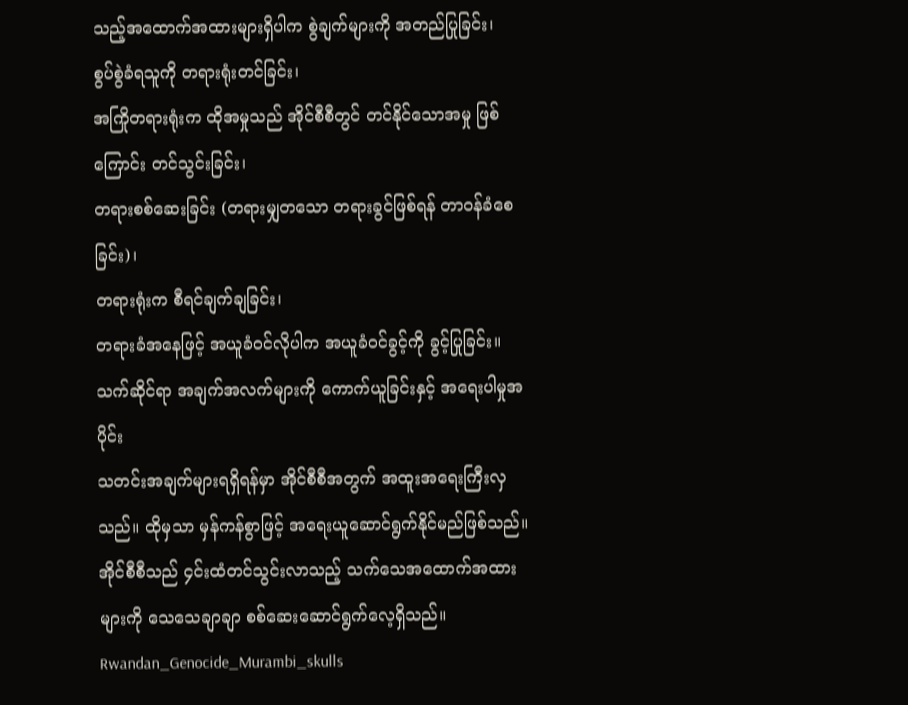သည့်အထောက်အထားများရှိပါက စွဲချက်များကို အတည်ပြုခြင်း၊
စွပ်စွဲခံရသူကို တရားရုံးတင်ခြင်း၊
အကြိုတရားရုံးက ထိုအမှုသည် အိုင်စီစီတွင် တင်နိုင်သောအမှု ဖြစ်ကြောင်း တင်သွင်းခြင်း၊
တရားစစ်ဆေးခြင်း (တရားမျှတသော တရားခွင်ဖြစ်ရန် တာဝန်ခံစေခြင်း)၊
တရားရုံးက စီရင်ချက်ချခြင်း၊
တရားခံအနေဖြင့် အယူခံဝင်လိုပါက အယူခံဝင်ခွင့်ကို ခွင့်ပြုခြင်း။
သက်ဆိုင်ရာ အချက်အလက်များကို ကောက်ယူခြင်းနှင့် အရေးပါမှုအပိုင်း
သတင်းအချက်များရရှိရန်မှာ အိုင်စီစီအတွက် အထူးအရေးကြီးလှသည်။ ထိုမှသာ မှန်ကန်စွာဖြင့် အရေးယူဆောင်ရွက်နိုင်မည်ဖြစ်သည်။
အိုင်စီစီသည် ၄င်းထံတင်သွင်းလာသည့် သက်သေအထောက်အထား များကို သေသေချာချာ စစ်ဆေးဆောင်ရွက်လေ့ရှိသည်။
Rwandan_Genocide_Murambi_skulls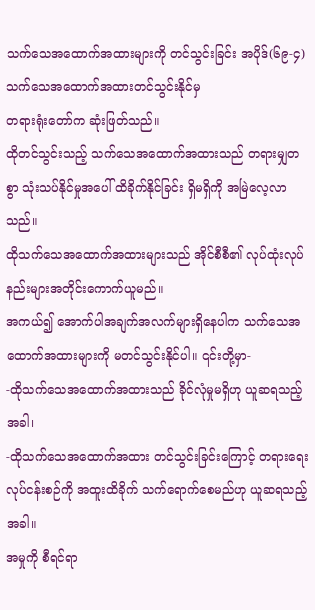သက်သေအထောက်အထားများကို တင်သွင်းခြင်း အပိုဒ်(၆၉-၄)
သက်သေအထောက်အထားတင်သွင်းနိုင်မှ
တရားရုံးတော်က ဆုံးဖြတ်သည်။
ထိုတင်သွင်းသည့် သက်သေအထောက်အထားသည် တရားမျှတစွာ သုံးသပ်နိုင်မှုအပေါ် ထိခိုက်နိုင်ခြင်း ရှိမရှိကို အမြဲလေ့လာသည်။
ထိုသက်သေအထောက်အထားများသည် အိုင်စီစီ၏ လုပ်ထုံးလုပ်နည်းများအတိုင်းကောက်ယူမည်။
အကယ်၍ အောက်ပါအချက်အလက်များရှိနေပါက သက်သေအထောက်အထားများကို မတင်သွင်းနိုင်ပါ။ ၎င်းတို့မှာ-
-ထိုသက်သေအထောက်အထားသည် ခိုင်လုံမှုမရှိဟု ယူဆရသည့်အခါ၊
-ထိုသက်သေအထောက်အထား တင်သွင်းခြင်းကြောင့် တရားရေးလုပ်ငန်းစဉ်ကို အထူးထိခိုက် သက်ရောက်စေမည်ဟု ယူဆရသည့်အခါ။
အမှုကို စီရင်ရာ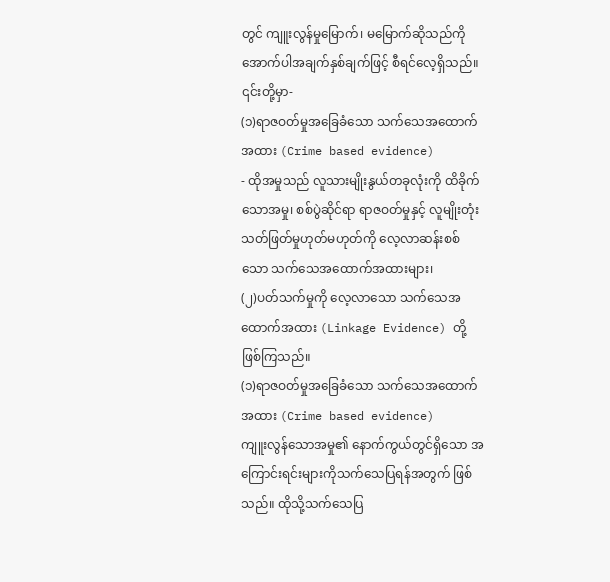တွင် ကျူးလွန်မှုမြောက်၊ မမြောက်ဆိုသည်ကို အောက်ပါအချက်နှစ်ချက်ဖြင့် စီရင်လေ့ရှိသည်။ ၎င်းတို့မှာ-
(၁)ရာဇဝတ်မှုအခြေခံသော သက်သေအထောက်အထား (Crime based evidence)
- ထိုအမှုသည် လူသားမျိုးနွယ်တခုလုံးကို ထိခိုက်သောအမှု၊ စစ်ပွဲဆိုင်ရာ ရာဇဝတ်မှုနှင့် လူမျိုးတုံး သတ်ဖြတ်မှုဟုတ်မဟုတ်ကို လေ့လာဆန်းစစ်သော သက်သေအထောက်အထားများ၊
(၂)ပတ်သက်မှုကို လေ့လာသော သက်သေအထောက်အထား (Linkage Evidence) တို့ဖြစ်ကြသည်။
(၁)ရာဇဝတ်မှုအခြေခံသော သက်သေအထောက်အထား (Crime based evidence)
ကျူးလွန်သောအမှု၏ နောက်ကွယ်တွင်ရှိသော အကြောင်းရင်းများကိုသက်သေပြရန်အတွက် ဖြစ်သည်။ ထိုသို့သက်သေပြ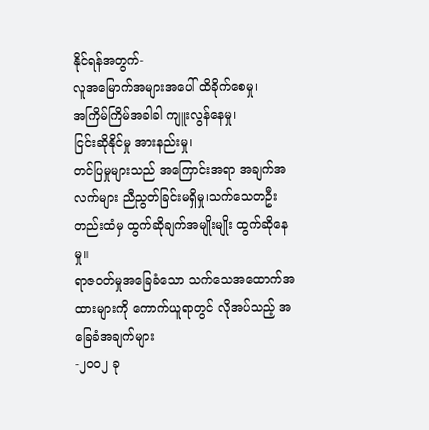နိုင်ရန်အတွက်-
လူအမြောက်အများအပေါ် ထိခိုက်စေမှု၊
အကြိမ်ကြိမ်အခါခါ ကျူးလွန်နေမှု၊
ငြင်းဆိုနိုင်မှု အားနည်းမှု၊
တင်ပြမှုများသည် အကြောင်းအရာ အချက်အလက်များ ညီညွတ်ခြင်းမရှိမှု၊သက်သေတဦးတည်းထံမှ ထွက်ဆိုချက်အမျိုးမျိုး ထွက်ဆိုနေမှု။
ရာဇဝတ်မှုအခြေခံသော သက်သေအထောက်အထားများကို ကောက်ယူရာတွင် လိုအပ်သည့် အခြေခံအချက်များ
-၂ဝဝ၂ ခု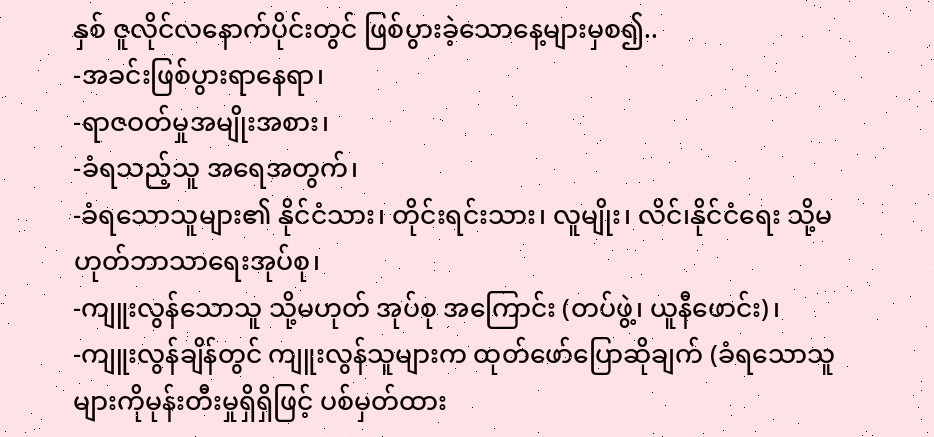နှစ် ဇူလိုင်လနောက်ပိုင်းတွင် ဖြစ်ပွားခဲ့သောနေ့များမှစ၍..
-အခင်းဖြစ်ပွားရာနေရာ၊
-ရာဇဝတ်မှုအမျိုးအစား၊
-ခံရသည့်သူ အရေအတွက်၊
-ခံရသောသူများ၏ နိုင်ငံသား၊ တိုင်းရင်းသား၊ လူမျိုး၊ လိင်၊နိုင်ငံရေး သို့မဟုတ်ဘာသာရေးအုပ်စု၊
-ကျူးလွန်သောသူ သို့မဟုတ် အုပ်စု အကြောင်း (တပ်ဖွဲ့၊ ယူနီဖောင်း)၊
-ကျူးလွန်ချိန်တွင် ကျူးလွန်သူများက ထုတ်ဖော်ပြောဆိုချက် (ခံရသောသူများကိုမုန်းတီးမှုရှိရှိဖြင့် ပစ်မှတ်ထား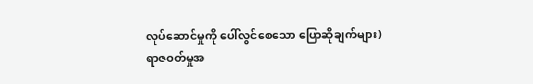လုပ်ဆောင်မှုကို ပေါ်လွင်စေသော ပြောဆိုချက်များ)
ရာဇဝတ်မှုအ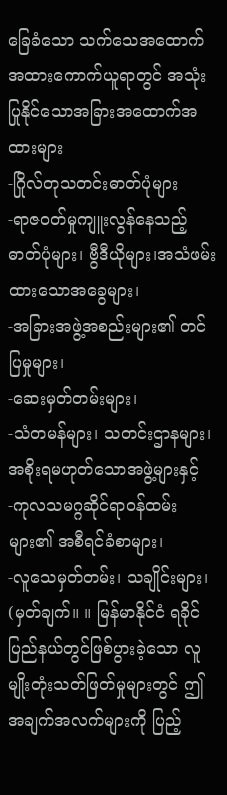ခြေခံသော သက်သေအထောက်အထားကောက်ယူရာတွင် အသုံးပြုနိုင်သောအခြားအထောက်အထားများ
-ဂြိုလ်တုသတင်းဓာတ်ပုံများ
-ရာဇဝတ်မှုကျူးလွန်နေသည့် ဓာတ်ပုံများ၊ ဗွီဒီယိုများ၊အသံဖမ်းထားသောအခွေများ၊
-အခြားအဖွဲ့အစည်းများ၏ တင်ပြမှုများ၊
-ဆေးမှတ်တမ်းများ၊
-သံတမန်များ၊ သတင်းဌာနများ၊ အစိုးရမဟုတ်သောအဖွဲ့များနှင့်
-ကုလသမဂ္ဂဆိုင်ရာဝန်ထမ်းများ၏ အစီရင်ခံစာများ၊
-လူသေမှတ်တမ်း၊ သချိုင်းများ၊
(မှတ်ချက်။ ။ မြန်မာနိုင်ငံ ရခိုင်ပြည်နယ်တွင်ဖြစ်ပွားခဲ့သော လူမျိုးတုံးသတ်ဖြတ်မှုများတွင် ဤအချက်အလက်များကို ပြည့်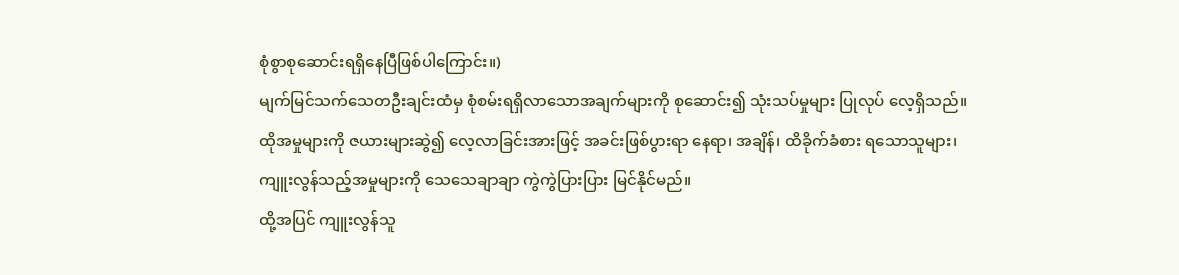စုံစွာစုဆောင်းရရှိနေပြီဖြစ်ပါကြောင်း။)
မျက်မြင်သက်သေတဦးချင်းထံမှ စုံစမ်းရရှိလာသောအချက်များကို စုဆောင်း၍ သုံးသပ်မှုများ ပြုလုပ် လေ့ရှိသည်။
ထိုအမှုများကို ဇယားများဆွဲ၍ လေ့လာခြင်းအားဖြင့် အခင်းဖြစ်ပွားရာ နေရာ၊ အချိန်၊ ထိခိုက်ခံစား ရသောသူများ၊ ကျူးလွန်သည့်အမှုများကို သေသေချာချာ ကွဲကွဲပြားပြား မြင်နိုင်မည်။
ထို့အပြင် ကျူးလွန်သူ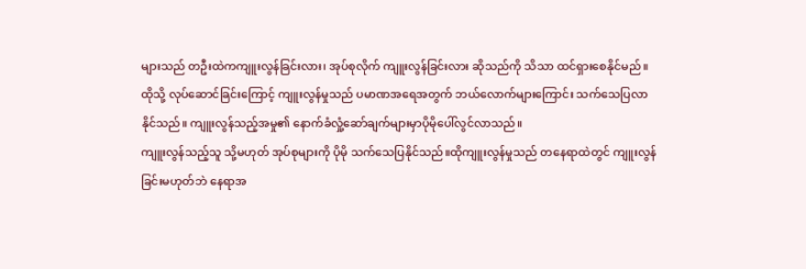များသည် တဦးထဲကကျူးလွန်ခြင်းလား၊ အုပ်စုလိုက် ကျူးလွန်ခြင်းလား ဆိုသည်ကို သိသာ ထင်ရှားစေနိုင်မည်။
ထိုသို့ လုပ်ဆောင်ခြင်းကြောင့် ကျူးလွန်မှုသည် ပမာဏအရေအတွက် ဘယ်လောက်များကြောင်း သက်သေပြလာနိုင်သည်။ ကျူးလွန်သည့်အမှု၏ နောက်ခံလှုံ့ဆော်ချက်များမှာပိုမိုပေါ်လွင်လာသည်။
ကျူးလွန်သည့်သူ သို့မဟုတ် အုပ်စုများကို ပိုမို သက်သေပြနိုင်သည်။ထိုကျူးလွန်မှုသည် တနေရာထဲတွင် ကျူးလွန် ခြင်းမဟုတ်ဘဲ နေရာအ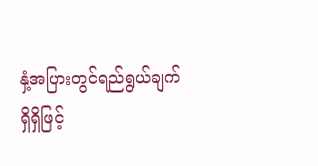နှံ့အပြားတွင်ရည်ရွယ်ချက်
ရှိရှိဖြင့်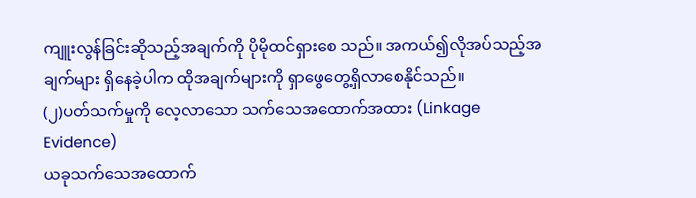ကျူးလွန်ခြင်းဆိုသည့်အချက်ကို ပိုမိုထင်ရှားစေ သည်။ အကယ်၍လိုအပ်သည့်အချက်များ ရှိနေခဲ့ပါက ထိုအချက်များကို ရှာဖွေတွေ့ရှိလာစေနိုင်သည်။
(၂)ပတ်သက်မှုကို လေ့လာသော သက်သေအထောက်အထား (Linkage Evidence)
ယခုသက်သေအထောက်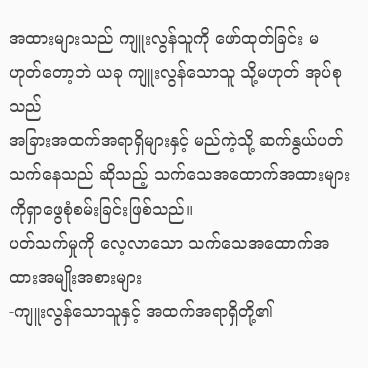အထားများသည် ကျူးလွန်သူကို ဖော်ထုတ်ခြင်း မဟုတ်တော့ဘဲ ယခု ကျူးလွန်သောသူ သို့မဟုတ် အုပ်စုသည်
အခြားအထက်အရာရှိများနှင့် မည်ကဲ့သို့ ဆက်နွယ်ပတ်သက်နေသည် ဆိုသည့် သက်သေအထောက်အထားများကိုရှာဖွေစုံစမ်းခြင်းဖြစ်သည်။
ပတ်သက်မှုကို လေ့လာသော သက်သေအထောက်အထားအမျိုးအစားများ
-ကျူးလွန်သောသူနှင့် အထက်အရာရှိတို့၏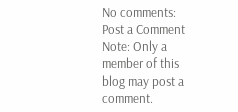No comments:
Post a Comment
Note: Only a member of this blog may post a comment.